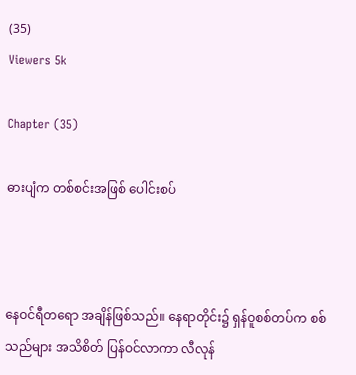(35)
Viewers 5k

Chapter (35)

ဓားပျံက တစ်စင်းအဖြစ် ပေါင်းစပ်



နေဝင်ရီတရော အချိန်ဖြစ်သည်။ နေရာတိုင်း၌ ရှန်ဝူစစ်တပ်က စစ်သည်များ အသိစိတ် ပြန်ဝင်လာကာ လီလုန်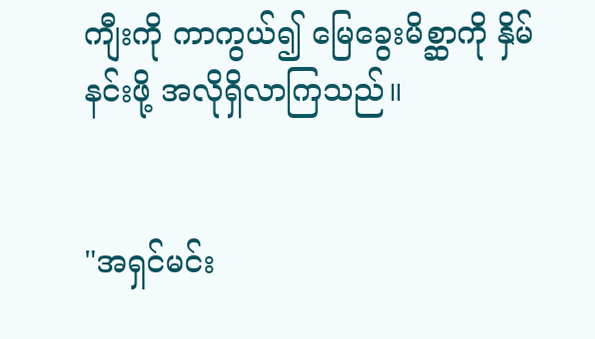ကျီးကို ကာကွယ်၍ မြေခွေးမိစ္ဆာကို နှိမ်နင်းဖို့ အလိုရှိလာကြသည်။


"အရှင်မင်း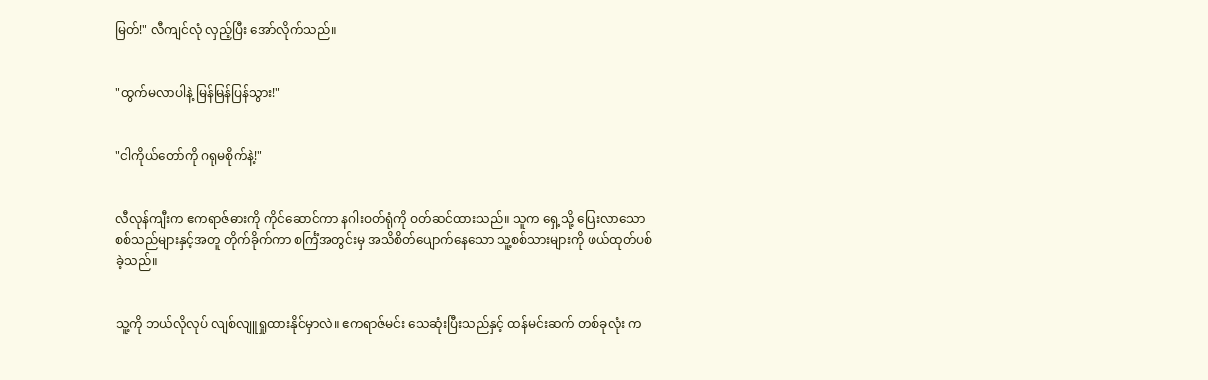မြတ်!" လီကျင်လုံ လှည့်ပြီး အော်လိုက်သည်။


"ထွက်မလာပါနဲ့ မြန်မြန်ပြန်သွား!"


"ငါကိုယ်တော်ကို ဂရုမစိုက်နဲ့!"


လီလုန်ကျီးက ဧကရာဇ်ဓားကို ကိုင်ဆောင်ကာ နဂါးဝတ်ရုံကို ဝတ်ဆင်ထားသည်။ သူက ရှေ့သို့ ပြေးလာသော စစ်သည်များနှင့်အတူ တိုက်ခိုက်ကာ စင်္ကြံအတွင်းမှ အသိစိတ်ပျောက်နေသော သူ့စစ်သားများကို ဖယ်ထုတ်ပစ်ခဲ့သည်။


သူ့ကို ဘယ်လိုလုပ် လျစ်လျူရှုထားနိုင်မှာလဲ။ ဧကရာဇ်မင်း သေဆုံးပြီးသည်နှင့် ထန်မင်းဆက် တစ်ခုလုံး က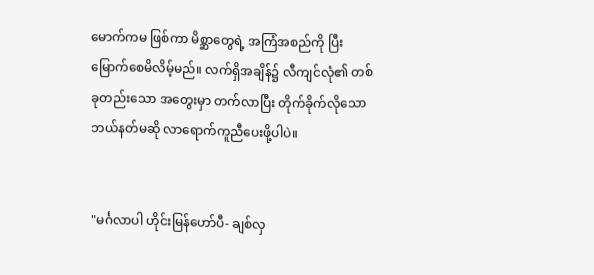မောက်ကမ ဖြစ်ကာ မိစ္ဆာတွေရဲ့ အကြံအစည်ကို ပြီးမြောက်စေမိလိမ့်မည်။ လက်ရှိအချိန်၌ လီကျင်လုံ၏ တစ်ခုတည်းသော အတွေးမှာ တက်လာပြီး တိုက်ခိုက်လိုသော ဘယ်နတ်မဆို လာရောက်ကူညီပေးဖို့ပါပဲ။


"မင်္ဂလာပါ ဟိုင်းမြန်ဟော်ပီ- ချစ်လှ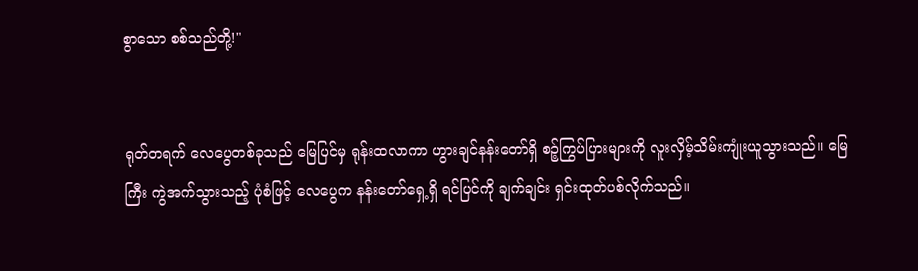စွာသော စစ်သည်တို့!"


ရုတ်တရက် လေပွေတစ်ခုသည် မြေပြင်မှ ရုန်းထလာကာ ဟွားချင်နန်းတော်ရှိ စဉ့်ကြွပ်ပြားများကို လူးလှိမ့်သိမ်းကျုံးယူသွားသည်။ မြေကြီး ကွဲအက်သွားသည့် ပုံစံဖြင့် လေပွေက နန်းတော်ရှေ့ရှိ ရင်ပြင်ကို ချက်ချင်း ရှင်းထုတ်ပစ်လိုက်သည်။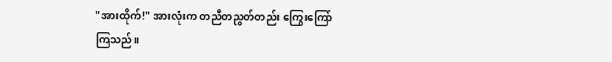"အားထိုက်!" အားလုံးက တညီတညွတ်တည်း ကြွေးကြော်ကြသည်။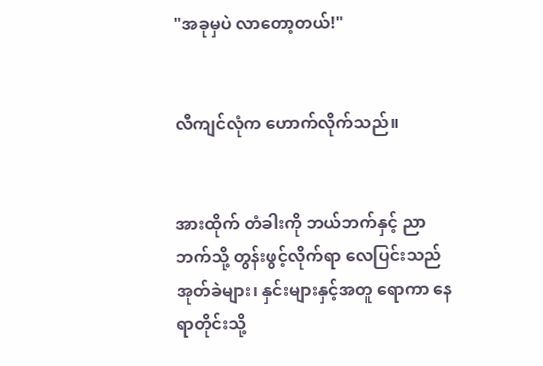"အခုမှပဲ လာတော့တယ်!"


လီကျင်လုံက ဟောက်လိုက်သည်။


အားထိုက် တံခါးကို ဘယ်ဘက်နှင့် ညာဘက်သို့ တွန်းဖွင့်လိုက်ရာ လေပြင်းသည် အုတ်ခဲများ၊ နှင်းများနှင့်အတူ ရောကာ နေရာတိုင်းသို့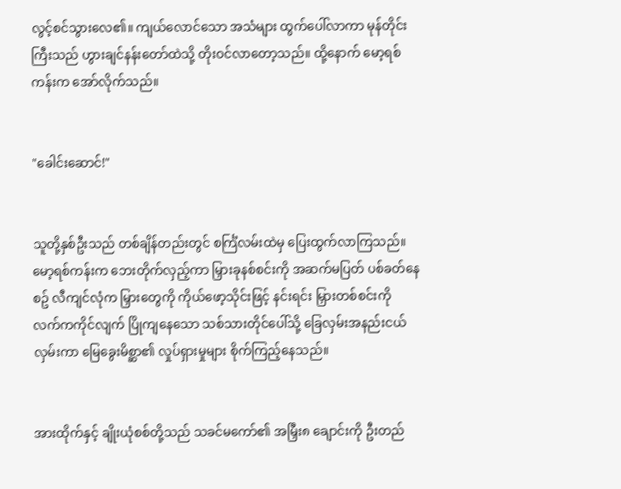လွင့်စင်သွားလေ၏။ ကျယ်လောင်သော အသံများ ထွက်ပေါ်လာကာ မုန်တိုင်းကြီးသည် ဟွားချင်နန်းတော်ထဲသို့ တိုးဝင်လာတော့သည်။ ထို့နောက် မော့ရစ်ကန်းက အော်လိုက်သည်။


"ခေါင်းဆောင်!"


သူတို့နှစ်ဦးသည် တစ်ချိန်တည်းတွင် စင်္ကြံလမ်းထဲမှ ပြေးထွက်လာကြသည်။ မော့ရစ်ကန်းက ဘေးတိုက်လှည့်ကာ မြှားခုနစ်စင်းကို အဆက်မပြတ် ပစ်ခတ်နေစဥ် လီကျင်လုံက မြှားတွေကို ကိုယ်ဖော့သိုင်းဖြင့် နင်းရင်း မြှားတစ်စင်းကို လက်ကကိုင်လျက် ပြိုကျနေသော သစ်သားတိုင်ပေါ်သို့ ခြေလှမ်းအနည်းငယ်လှမ်းကာ မြေခွေးမိစ္ဆာ၏ လှုပ်ရှားမှုများ စိုက်ကြည့်နေသည်။


အားထိုက်နှင့် ချိုးယုံစစ်တို့သည် သခင်မကော်၏ အမြှီး၈ ချောင်းကို ဦးတည်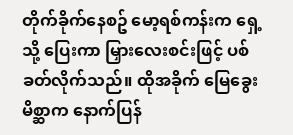တိုက်ခိုက်နေစဥ် မော့ရစ်ကန်းက ရှေ့သို့ ပြေးကာ မြှားလေးစင်းဖြင့် ပစ်ခတ်လိုက်သည်။ ထိုအခိုက် မြေခွေးမိစ္ဆာက နောက်ပြန်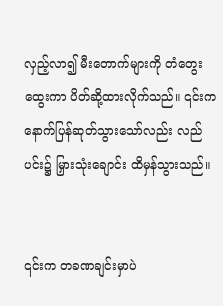လှည့်လာ၍ မီးတောက်များကို တံတွေးထွေးကာ ပိတ်ဆို့ထားလိုက်သည်။ ၎င်းက နောက်ပြန်ဆုတ်သွားသော်လည်း လည်ပင်း၌ မြှားသုံးချောင်း ထိမှန်သွားသည်။


၎င်းက တခဏချင်းမှာပဲ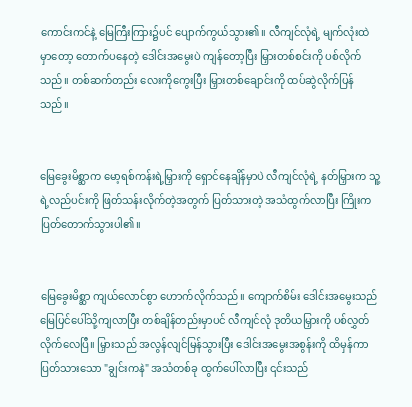ကောင်းကင်နဲ့ မြေကြီးကြား၌ပင် ပျောက်ကွယ်သွား၏။ လီကျင်လုံရဲ့ မျက်လုံးထဲမှာတော့ တောက်ပနေတဲ့ ဒေါင်းအမွေးပဲ ကျန်တော့ပြီး မြှားတစ်စင်းကို ပစ်လိုက်သည်။ တစ်ဆက်တည်း လေးကိုကွေးပြီး မြှားတစ်ချောင်းကို ထပ်ဆွဲလိုက်ပြန်သည်။


မြေခွေးမိစ္ဆာက မော့ရစ်ကန်းရဲ့မြှားကို ရှောင်နေချိန်မှာပဲ လီကျင်လုံရဲ့ နတ်မြှားက သူ့ရဲ့လည်ပင်းကို ဖြတ်သန်းလိုက်တဲ့အတွက် ပြတ်သားတဲ့ အသံထွက်လာပြီး ကြိုးက ပြတ်တောက်သွားပါ၏။


မြေခွေးမိစ္ဆာ ကျယ်လောင်စွာ ဟောက်လိုက်သည်။ ကျောက်စိမ်း ဒေါင်းအမွေးသည် မြေပြင်ပေါ်သို့ကျလာပြီး တစ်ချိန်တည်းမှာပင် လီကျင်လုံ ဒုတိယမြှားကို ပစ်လွှတ်လိုက်လေပြီ။ မြှားသည် အလွန်လျင်မြန်သွားပြီး ဒေါင်းအမွေးအစွန်းကို ထိမှန်ကာ ပြတ်သားသော "ချွင်းကနဲ" အသံတစ်ခု ထွက်ပေါ်လာပြီး ၎င်းသည်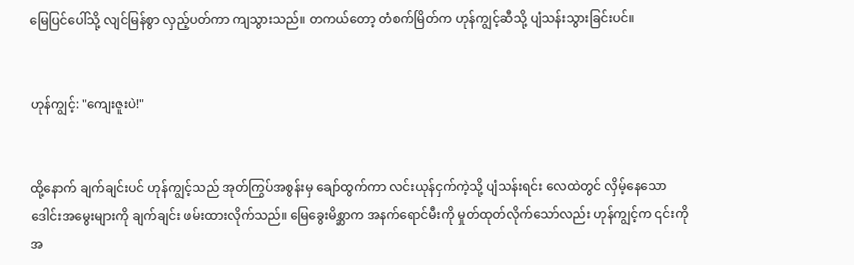မြေပြင်ပေါ်သို့ လျင်မြန်စွာ လှည့်ပတ်ကာ ကျသွားသည်။ တကယ်တော့ တံစက်မြိတ်က ဟုန်ကျွင့်ဆီသို့ ပျံသန်းသွားခြင်းပင်။


ဟုန်ကျွင့်: "ကျေးဇူးပဲ!"


ထို့နောက် ချက်ချင်းပင် ဟုန်ကျွင့်သည် အုတ်ကြွပ်အစွန်းမှ ချော်ထွက်ကာ လင်းယုန်ငှက်ကဲ့သို့ ပျံသန်းရင်း လေထဲတွင် လှိမ့်နေသော ဒေါင်းအမွေးများကို ချက်ချင်း ဖမ်းထားလိုက်သည်။ မြေခွေးမိစ္ဆာက အနက်ရောင်မီးကို မှုတ်ထုတ်လိုက်သော်လည်း ဟုန်ကျွင့်က ၎င်းကို အ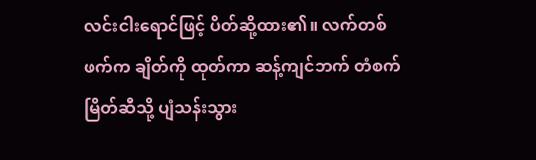လင်းငါးရောင်ဖြင့် ပိတ်ဆို့ထား၏။ လက်တစ်ဖက်က ချိတ်ကို ထုတ်ကာ ဆန့်ကျင်ဘက် တံစက်မြိတ်ဆီသို့ ပျံသန်းသွား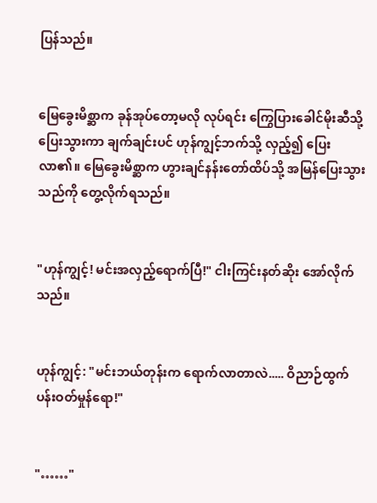ပြန်သည်။


မြေခွေးမိစ္ဆာက ခုန်အုပ်တော့မလို လုပ်ရင်း ကြွေပြားခေါင်မိုးဆီသို့ ပြေးသွားကာ ချက်ချင်းပင် ဟုန်ကျွင့်ဘက်သို့ လှည့်၍ ပြေးလာ၏။ မြေခွေးမိစ္ဆာက ဟွားချင်နန်းတော်ထိပ်သို့ အမြန်ပြေးသွားသည်ကို တွေ့လိုက်ရသည်။


"ဟုန်ကျွင့်! မင်းအလှည့်ရောက်ပြီ!" ငါးကြင်းနတ်ဆိုး အော်လိုက်သည်။


ဟုန်ကျွင့်: "မင်းဘယ်တုန်းက ရောက်လာတာလဲ..... ဝိညာဉ်ထွက်ပန်းဝတ်မှုန်ရော!"


"……"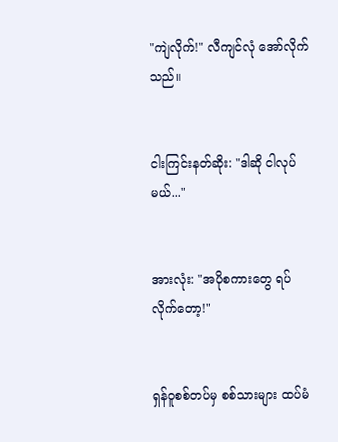"ကျဲလိုက်!" လီကျင်လုံ အော်လိုက်သည်။


ငါးကြင်းနတ်ဆိုး: "ဒါဆို ငါလုပ်မယ်..."


အားလုံး: "အပိုစကားတွေ ရပ်လိုက်တော့!"


ရှန်ဝူစစ်တပ်မှ စစ်သားများ ထပ်မံ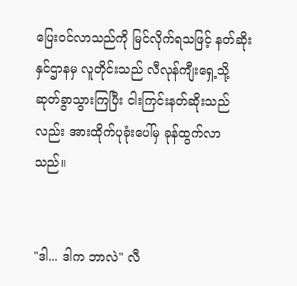ပြေးဝင်လာသည်ကို မြင်လိုက်ရသဖြင့် နတ်ဆိုးနှင်ဌာနမှ လူတိုင်းသည် လီလုန်ကျီးရှေ့သို့ ဆုတ်ခွာသွားကြပြီး ငါးကြင်းနတ်ဆိုးသည်လည်း အားထိုက်ပုခုံးပေါ်မှ ခုန်ထွက်လာသည်။


"ဒါ... ဒါက ဘာလဲ" လီ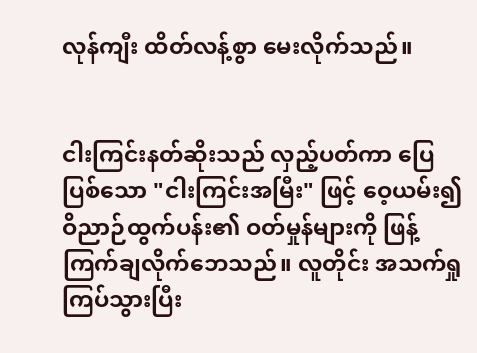လုန်ကျီး ထိတ်လန့်စွာ မေးလိုက်သည်။


ငါးကြင်းနတ်ဆိုးသည် လှည့်ပတ်ကာ ပြေပြစ်သော "ငါးကြင်းအမြီး" ဖြင့် ဝေ့ယမ်း၍ ဝိညာဉ်ထွက်ပန်း၏ ဝတ်မှုန်များကို ဖြန့်ကြက်ချလိုက်ဘေသည်။ လူတိုင်း အသက်ရှုကြပ်သွားပြီး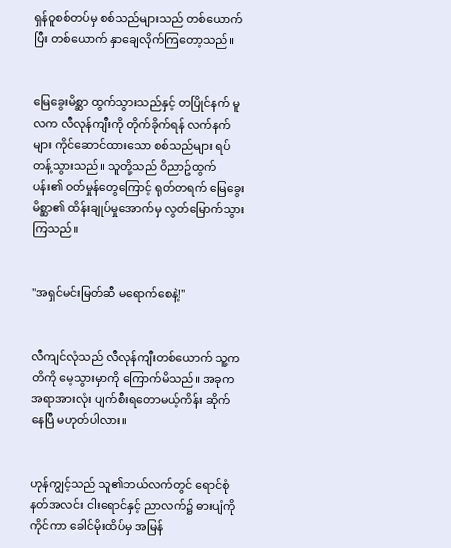ရှန်ဝူစစ်တပ်မှ စစ်သည်များသည် တစ်ယောက်ပြီး တစ်ယောက် နှာချေလိုက်ကြတော့သည်။


မြေခွေးမိစ္ဆာ ထွက်သွားသည်နှင့် တပြိုင်နက် မူလက လီလုန်ကျီးကို တိုက်ခိုက်ရန် လက်နက်များ ကိုင်ဆောင်ထားသော စစ်သည်များ ရပ်တန့်သွားသည်။ သူတို့သည် ဝိညာဥ်ထွက်ပန်း၏ ဝတ်မှုန်တွေကြောင့် ရုတ်တရက် မြေခွေးမိစ္ဆာ၏ ထိန်းချုပ်မှုအောက်မှ လွတ်မြောက်သွားကြသည်။


"အရှင်မင်းမြတ်ဆီ မရောက်စေနဲ့!"


လီကျင်လုံသည် လီလုန်ကျီးတစ်ယောက် သူ့ကတိကို မေ့သွားမှာကို ကြောက်မိသည်။ အခုက အရာအားလုံး ပျက်စီးရတောမယ့်ကိန်း ဆိုက်နေပြီ မဟုတ်ပါလား။


ဟုန်ကျွင့်သည် သူ၏ဘယ်လက်တွင် ရောင်စုံနတ်အလင်း ငါးရောင်နှင့် ညာလက်၌ ဓားပျံကိုကိုင်ကာ ခေါင်မိုးထိပ်မှ အမြန်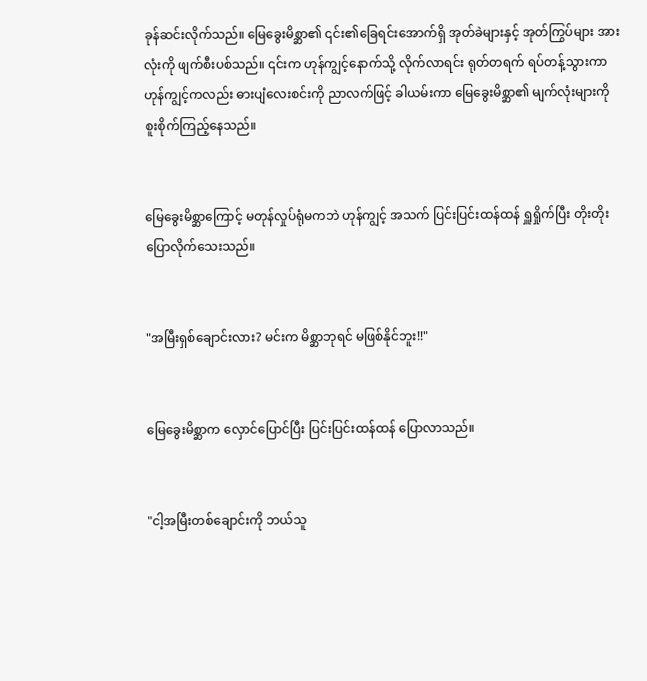ခုန်ဆင်းလိုက်သည်။ မြေခွေးမိစ္ဆာ၏ ၎င်း၏ခြေရင်းအောက်ရှိ အုတ်ခဲများနှင့် အုတ်ကြွပ်များ အားလုံးကို ဖျက်စီးပစ်သည်။ ၎င်းက ဟုန်ကျွင့်နောက်သို့ လိုက်လာရင်း ရုတ်တရက် ရပ်တန့်သွားကာ ဟုန်ကျွင့်ကလည်း ဓားပျံလေးစင်းကို ညာလက်ဖြင့် ခါယမ်းကာ မြေခွေးမိစ္ဆာ၏ မျက်လုံးများကို စူးစိုက်ကြည့်နေသည်။


မြေခွေးမိစ္ဆာကြောင့် မတုန်လှုပ်ရုံမကဘဲ ဟုန်ကျွင့် အသက် ပြင်းပြင်းထန်ထန် ရှူရှိုက်ပြီး တိုးတိုး ပြောလိုက်သေးသည်။


"အမြီးရှစ်ချောင်းလား? မင်းက မိစ္ဆာဘုရင် မဖြစ်နိုင်ဘူး!!"


မြေခွေးမိစ္ဆာက လှောင်ပြောင်ပြီး ပြင်းပြင်းထန်ထန် ပြောလာသည်။


"ငါ့အမြီးတစ်ချောင်းကို ဘယ်သူ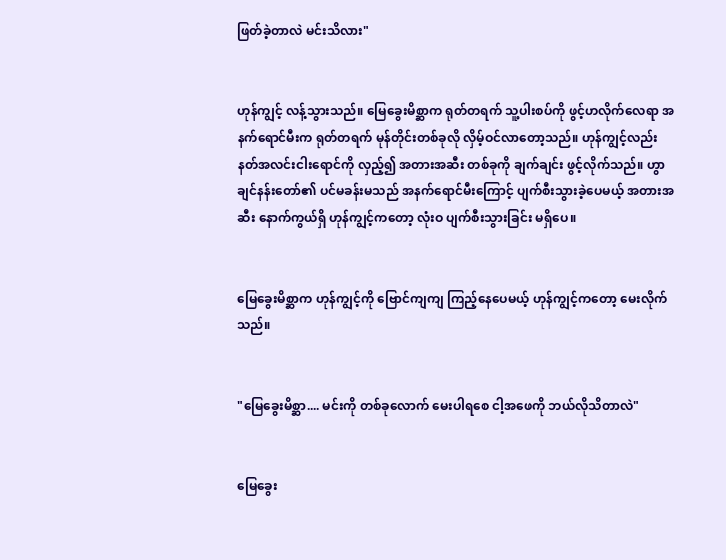ဖြတ်ခဲ့တာလဲ မင်းသိလား"


ဟုန်ကျွင့် လန့်သွားသည်။ မြေခွေးမိစ္ဆာက ရုတ်တရက် သူ့ပါးစပ်ကို ဖွင့်ဟလိုက်လေရာ အနက်ရောင်မီးက ရုတ်တရက် မုန်တိုင်းတစ်ခုလို လှိမ့်ဝင်လာတော့သည်။ ဟုန်ကျွင့်လည်း နတ်အလင်းငါးရောင်ကို လှည့်၍ အတားအဆီး တစ်ခုကို ချက်ချင်း ဖွင့်လိုက်သည်။ ဟွာချင်နန်းတော်၏ ပင်မခန်းမသည် အနက်ရောင်မီးကြောင့် ပျက်စီးသွားခဲ့ပေမယ့် အတားအဆီး နောက်ကွယ်ရှိ ဟုန်ကျွင့်ကတော့ လုံးဝ ပျက်စီးသွားခြင်း မရှိပေ။


မြေခွေးမိစ္ဆာက ဟုန်ကျွင့်ကို ဗြောင်ကျကျ ကြည့်နေပေမယ့် ဟုန်ကျွင့်ကတော့ မေးလိုက်သည်။


"မြေခွေးမိစ္ဆာ.... မင်းကို တစ်ခုလောက် မေးပါရစေ ငါ့အဖေကို ဘယ်လိုသိတာလဲ"


မြေခွေး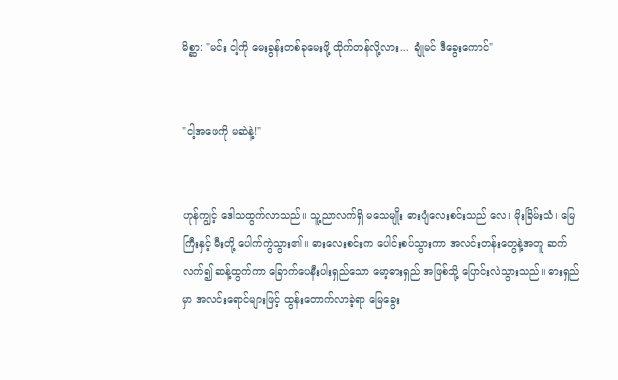မိစ္ဆာ: "မင်း ငါ့ကို မေးခွန်းတစ်ခုမေးဖို့ ထိုက်တန်လို့လား... ချုံမင် ဒီခွေးကောင်"


"ငါ့အဖေကို မဆဲနဲ့!"


ဟုန်ကျွင့် ဒေါသထွက်လာသည်။ သူ့ညာလက်ရှိ မသေမျိုး ဓားပျံလေးစင်းသည် လေ၊ မိုးခြိမ်းသံ၊ မြေကြီးနှင့် မီးတို့ ပေါက်ကွဲသွား၏။ ဓားလေးစင်းက ပေါင်းစပ်သွားကာ အလင်းတန်းတွေနဲ့အတူ ဆက်လက်၍ ဆန့်ထွက်ကာ ခြောက်ပေနီးပါးရှည်သော မော့ဓားရှည် အဖြစ်သို့ ပြောင်းလဲသွားသည်။ ဓားရှည်မှာ အလင်းရောင်များဖြင့် ထွန်းတောက်လာခဲ့ရာ မြေခွေး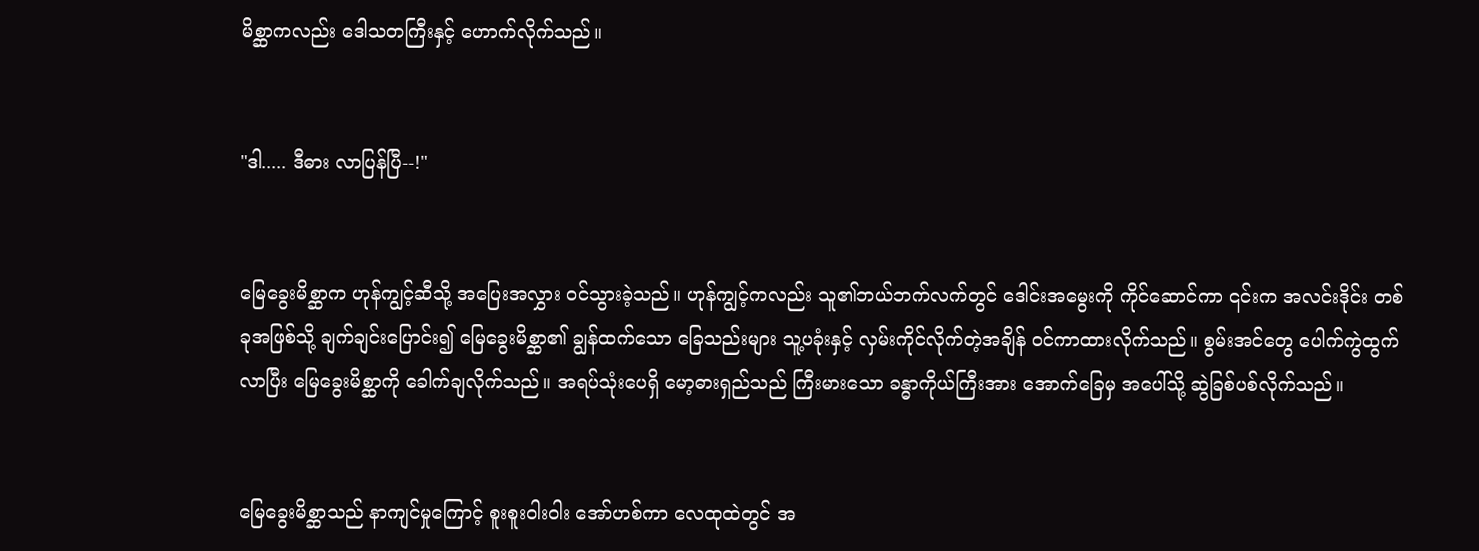မိစ္ဆာကလည်း ဒေါသတကြီးနှင့် ဟောက်လိုက်သည်။


"ဒါ..... ဒီဓား လာပြန်ပြီ--!"


မြေခွေးမိစ္ဆာက ဟုန်ကျွင့်ဆီသို့ အပြေးအလွှား ဝင်သွားခဲ့သည်။ ဟုန်ကျွင့်ကလည်း သူ၏ဘယ်ဘက်လက်တွင် ဒေါင်းအမွေးကို ကိုင်ဆောင်ကာ ၎င်းက အလင်းဒိုင်း တစ်ခုအဖြစ်သို့ ချက်ချင်းပြောင်း၍ မြေခွေးမိစ္ဆာ၏ ချွန်ထက်သော ခြေသည်းများ သူ့ပခုံးနှင့် လှမ်းကိုင်လိုက်တဲ့အချိန် ဝင်ကာထားလိုက်သည်။ စွမ်းအင်တွေ ပေါက်ကွဲထွက်လာပြီး မြေခွေးမိစ္ဆာကို ခေါက်ချလိုက်သည်။ အရပ်သုံးပေရှိ မော့ဓားရှည်သည် ကြီးမားသော ခန္ဓာကိုယ်ကြီးအား အောက်ခြေမှ အပေါ်သို့ ဆွဲခြစ်ပစ်လိုက်သည်။


မြေခွေးမိစ္ဆာသည် နာကျင်မှုကြောင့် စူးစူးဝါးဝါး အော်ဟစ်ကာ လေထုထဲတွင် အ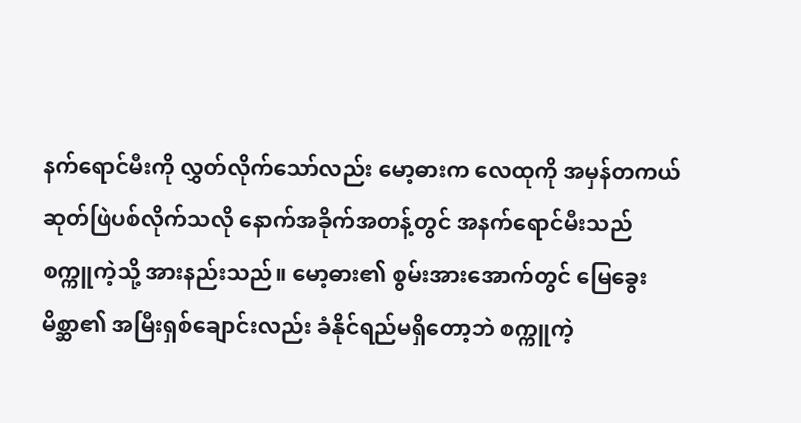နက်ရောင်မီးကို လွှတ်လိုက်သော်လည်း မော့ဓားက လေထုကို အမှန်တကယ် ဆုတ်ဖြဲပစ်လိုက်သလို နောက်အခိုက်အတန့်တွင် အနက်ရောင်မီးသည် စက္ကူကဲ့သို့ အားနည်းသည်။ မော့ဓား၏ စွမ်းအားအောက်တွင် မြေခွေးမိစ္ဆာ၏ အမြီးရှစ်ချောင်းလည်း ခံနိုင်ရည်မရှိတော့ဘဲ စက္ကူကဲ့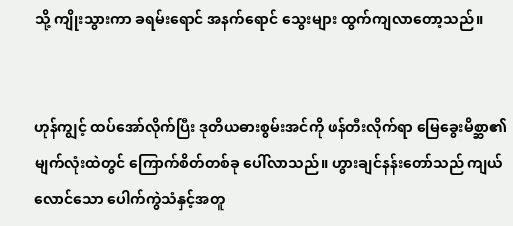သို့ ကျိုးသွားကာ ခရမ်းရောင် အနက်ရောင် သွေးများ ထွက်ကျလာတော့သည်။


ဟုန်ကျွင့် ထပ်အော်လိုက်ပြီး ဒုတိယဓားစွမ်းအင်ကို ဖန်တီးလိုက်ရာ မြေခွေးမိစ္ဆာ၏ မျက်လုံးထဲတွင် ကြောက်စိတ်တစ်ခု ပေါ်လာသည်။ ဟွားချင်နန်းတော်သည် ကျယ်လောင်သော ပေါက်ကွဲသံနှင့်အတူ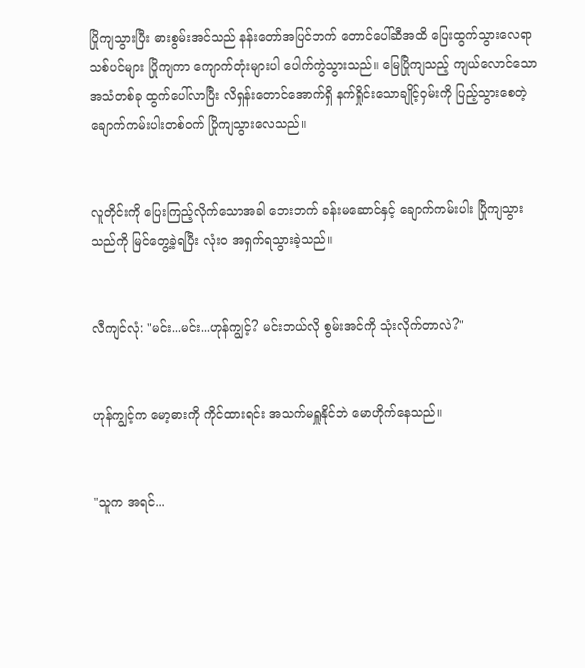ပြိုကျသွားပြီး ဓားစွမ်းအင်သည် နန်းတော်အပြင်ဘက် တောင်ပေါ်ဆီအထိ ပြေးထွက်သွားလေရာ သစ်ပင်များ ပြိုကျကာ ကျောက်တုံးများပါ ပေါက်ကွဲသွားသည်။ မြေပြိုကျသည့် ကျယ်လောင်သော အသံတစ်ခု ထွက်ပေါ်လာပြီး လိရှန်းတောင်အောက်ရှိ နက်ရှိုင်းသောချိုင့်ဝှမ်းကို ပြည့်သွားစေတဲ့ ချောက်ကမ်းပါးတစ်ဝက် ပြိုကျသွားလေသည်။


လူတိုင်းကို ပြေးကြည့်လိုက်သောအခါ ဘေးဘက် ခန်းမဆောင်နှင့် ချောက်ကမ်းပါး ပြိုကျသွားသည်ကို မြင်တွေ့ခဲ့ရပြီး လုံးဝ အရှက်ရသွားခဲ့သည်။


လီကျင်လုံ: "မင်း...မင်း...ဟုန်ကျွင့်? မင်းဘယ်လို စွမ်းအင်ကို သုံးလိုက်တာလဲ?"


ဟုန်ကျွင့်က မော့ဓားကို ကိုင်ထားရင်း အသက်မရှူနိုင်ဘဲ မောဟိုက်နေသည်။


"သူက အရင်...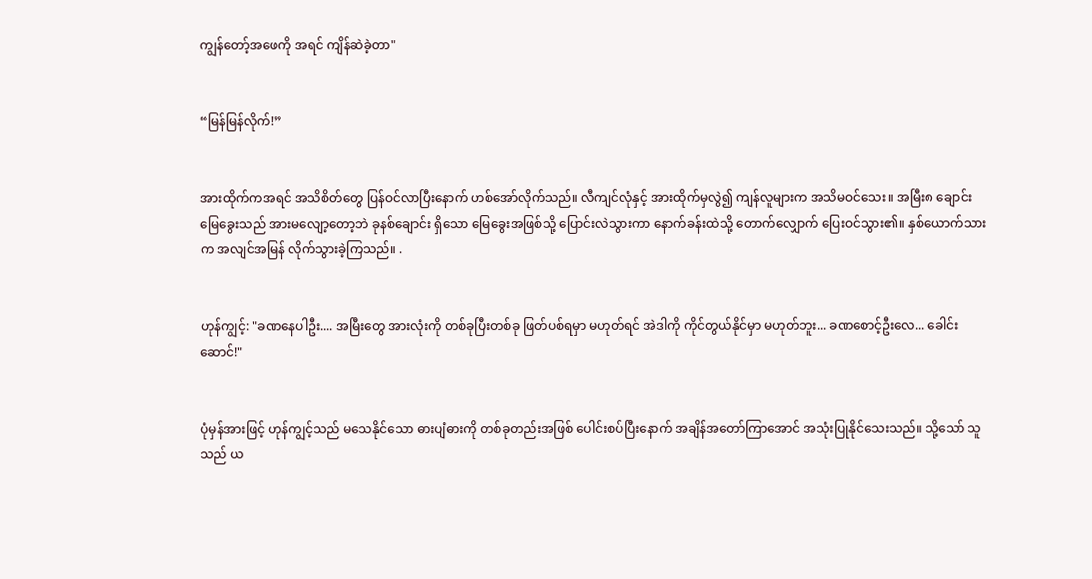ကျွန်တော့်အဖေကို အရင် ကျိန်ဆဲခဲ့တာ"


“မြန်မြန်လိုက်!”


အားထိုက်ကအရင် အသိစိတ်တွေ ပြန်ဝင်လာပြီးနောက် ဟစ်အော်လိုက်သည်။ လီကျင်လုံနှင့် အားထိုက်မှလွဲ၍ ကျန်လူများက အသိမဝင်သေး။ အမြီး၈ ချောင်း မြေခွေးသည် အားမလျော့တော့ဘဲ ခုနစ်ချောင်း ရှိသော မြေခွေးအဖြစ်သို့ ပြောင်းလဲသွားကာ နောက်ခန်းထဲသို့ တောက်လျှောက် ပြေးဝင်သွား၏။ နှစ်ယောက်သားက အလျင်အမြန် လိုက်သွားခဲ့ကြသည်။ .


ဟုန်ကျွင့်: "ခဏနေပါဦး.... အမြီးတွေ အားလုံးကို တစ်ခုပြီးတစ်ခု ဖြတ်ပစ်ရမှာ မဟုတ်ရင် အဲဒါကို ကိုင်တွယ်နိုင်မှာ မဟုတ်ဘူး... ခဏစောင့်ဦးလေ... ခေါင်းဆောင်!"


ပုံမှန်အားဖြင့် ဟုန်ကျွင့်သည် မသေနိုင်သော ဓားပျံဓားကို တစ်ခုတည်းအဖြစ် ပေါင်းစပ်ပြီးနောက် အချိန်အတော်ကြာအောင် အသုံးပြုနိုင်သေးသည်။ သို့သော် သူသည် ယ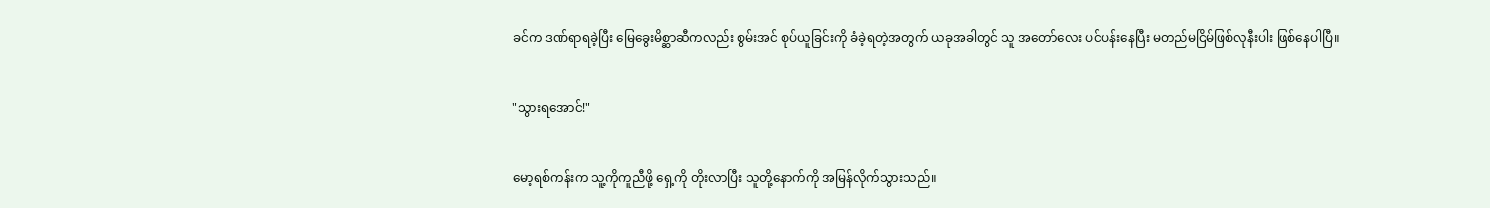ခင်က ဒဏ်ရာရခဲ့ပြီး မြေခွေးမိစ္ဆာဆီကလည်း စွမ်းအင် စုပ်ယူခြင်းကို ခံခဲ့ရတဲ့အတွက် ယခုအခါတွင် သူ အတော်လေး ပင်ပန်းနေပြီး မတည်မငြိမ်ဖြစ်လုနီးပါး ဖြစ်နေပါပြီ။


"သွားရအောင်!"


မော့ရစ်ကန်းက သူ့ကိုကူညီဖို့ ရှေ့ကို တိုးလာပြီး သူတို့နောက်ကို အမြန်လိုက်သွားသည်။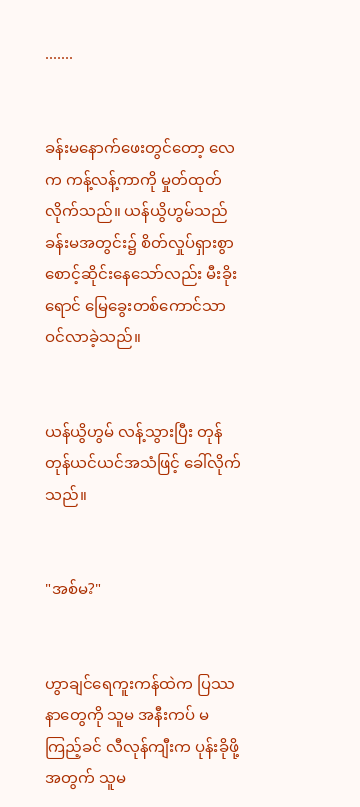.......


ခန်းမနောက်ဖေးတွင်တော့ လေက ကန့်လန့်ကာကို မှုတ်ထုတ်လိုက်သည်။ ယန်ယွိဟွမ်သည် ခန်းမအတွင်း၌ စိတ်လှုပ်ရှားစွာ စောင့်ဆိုင်းနေသော်လည်း မီးခိုးရောင် မြေခွေးတစ်ကောင်သာ ဝင်လာခဲ့သည်။


ယန်ယွိဟွမ် လန့်သွားပြီး တုန်တုန်ယင်ယင်အသံဖြင့် ခေါ်လိုက်သည်။


"အစ်မ?"


ဟွာချင်ရေကူးကန်ထဲက ပြဿနာတွေကို သူမ အနီးကပ် မကြည့်ခင် လီလုန်ကျီးက ပုန်းခိုဖို့အတွက် သူမ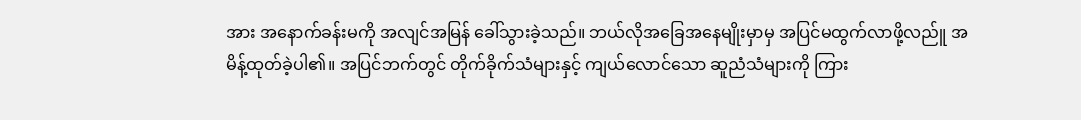အား အနောက်ခန်းမကို အလျင်အမြန် ခေါ်သွားခဲ့သည်။ ဘယ်လိုအခြေအနေမျိုးမှာမှ အပြင်မထွက်လာဖို့လည်ူ အမိန့်ထုတ်ခဲ့ပါ၏။ အပြင်ဘက်တွင် တိုက်ခိုက်သံများနှင့် ကျယ်လောင်သော ဆူညံသံများကို ကြား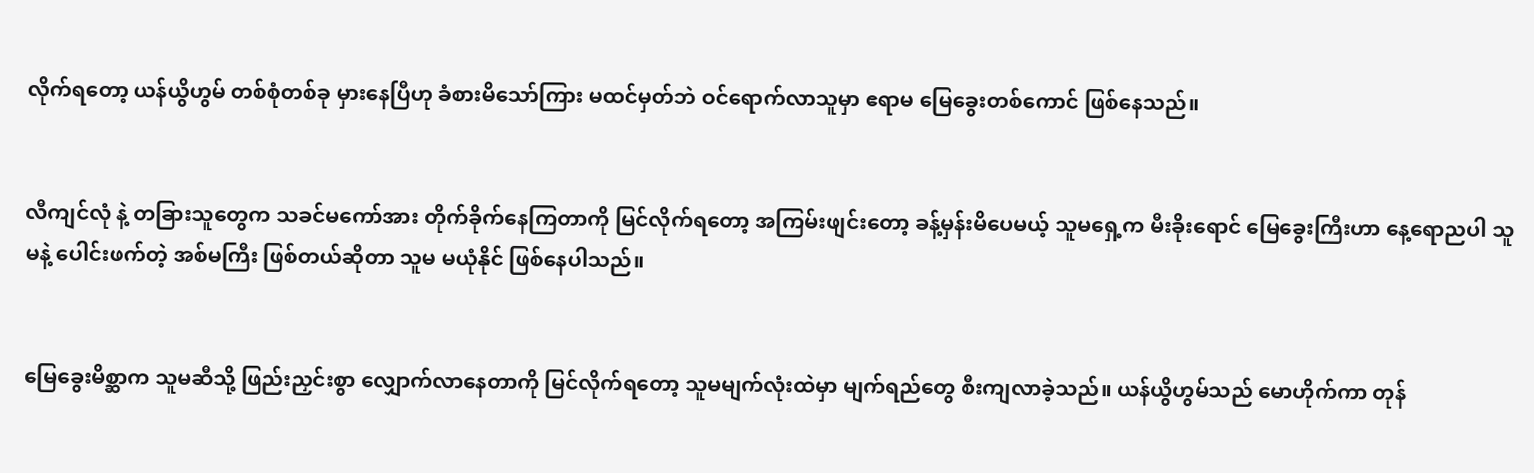လိုက်ရတော့ ယန်ယွိဟွမ် တစ်စုံတစ်ခု မှားနေပြီဟု ခံစားမိသော်ကြား မထင်မှတ်ဘဲ ဝင်ရောက်လာသူမှာ ဧရာမ မြေခွေးတစ်ကောင် ဖြစ်နေသည်။


လီကျင်လုံ နဲ့ တခြားသူတွေက သခင်မကော်အား တိုက်ခိုက်နေကြတာကို မြင်လိုက်ရတော့ အကြမ်းဖျင်းတော့ ခန့်မှန်းမိပေမယ့် သူမရှေ့က မီးခိုးရောင် မြေခွေးကြီးဟာ နေ့ရောညပါ သူမနဲ့ ပေါင်းဖက်တဲ့ အစ်မကြီး ဖြစ်တယ်ဆိုတာ သူမ မယုံနိုင် ဖြစ်နေပါသည်။


မြေခွေးမိစ္ဆာက သူမဆီသို့ ဖြည်းညှင်းစွာ လျှောက်လာနေတာကို မြင်လိုက်ရတော့ သူမမျက်လုံးထဲမှာ မျက်ရည်တွေ စီးကျလာခဲ့သည်။ ယန်ယွိဟွမ်သည် မောဟိုက်ကာ တုန်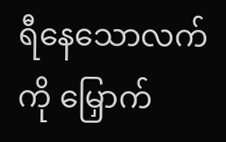ရီနေသောလက်ကို မြှောက်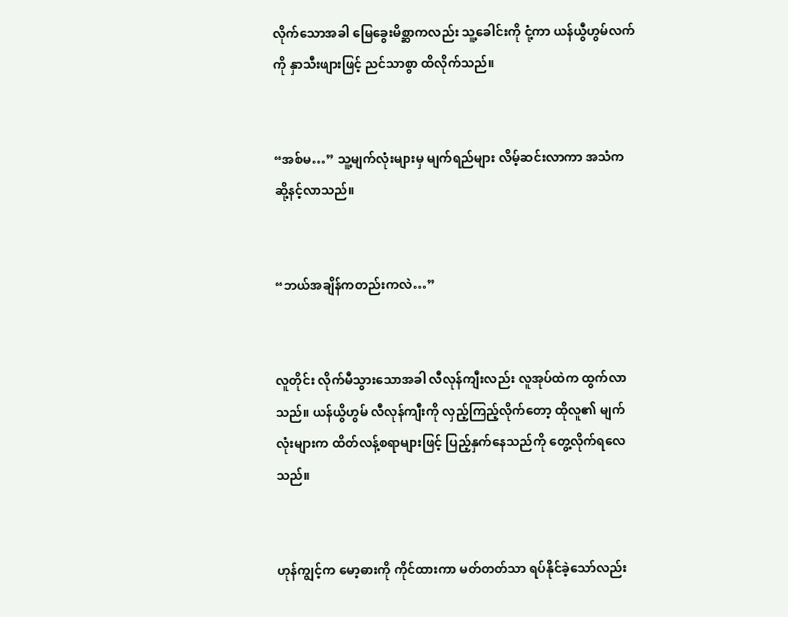လိုက်သောအခါ မြေခွေးမိစ္ဆာကလည်း သူ့ခေါင်းကို ငုံ့ကာ ယန်ယွီဟွမ်လက်ကို နှာသီးဖျားဖြင့် ညင်သာစွာ ထိလိုက်သည်။


“အစ်မ…” သူ့မျက်လုံးများမှ မျက်ရည်များ လိမ့်ဆင်းလာကာ အသံက ဆို့နင့်လာသည်။


“ဘယ်အချိန်ကတည်းကလဲ…”


လူတိုင်း လိုက်မီသွားသောအခါ လီလုန်ကျီးလည်း လူအုပ်ထဲက ထွက်လာသည်။ ယန်ယွိဟွမ် လီလုန်ကျီးကို လှည့်ကြည့်လိုက်တော့ ထိုလူ၏ မျက်လုံးများက ထိတ်လန့်စရာများဖြင့် ပြည့်နှက်နေသည်ကို တွေ့လိုက်ရလေသည်။


ဟုန်ကျွင့်က မော့ဓားကို ကိုင်ထားကာ မတ်တတ်သာ ရပ်နိုင်ခဲ့သော်လည်း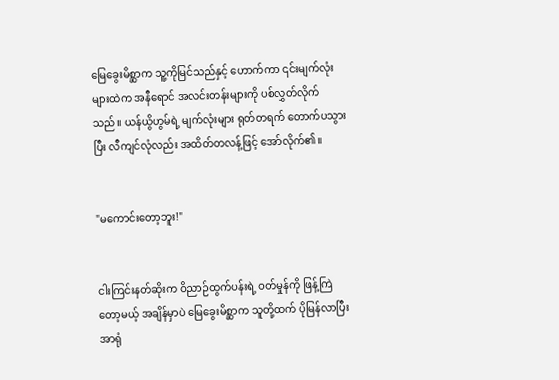မြေခွေးမိစ္ဆာက သူ့ကိုမြင်သည်နှင့် ဟောက်ကာ ၎င်းမျက်လုံးများထဲက အနီရောင် အလင်းတန်းများကို ပစ်လွှတ်လိုက်သည်။ ယန်ယွိဟွမ်ရဲ့ မျက်လုံးများ ရုတ်တရက် တောက်ပသွားပြီး လီကျင်လုံလည်း အထိတ်တလန့်ဖြင့် အော်လိုက်၏။


"မကောင်းတော့ဘူး!"


ငါးကြင်းနတ်ဆိုးက ဝိညာဉ်ထွက်ပန်းရဲ့ ဝတ်မှုန်ကို ဖြန့်ကြဲတော့မယ့် အချိန်မှာပဲ မြေခွေးမိစ္ဆာက သူတို့ထက် ပိုမြန်လာပြီး အာရုံ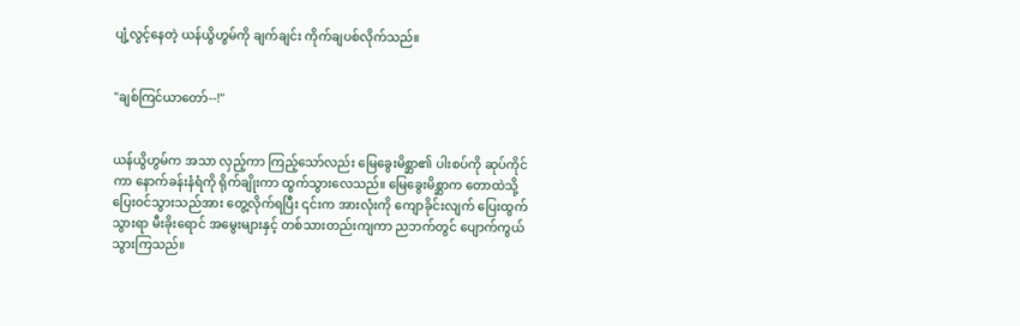ပျံ့လွင့်နေတဲ့ ယန်ယွိဟွမ်ကို ချက်ချင်း ကိုက်ချပစ်လိုက်သည်။


"ချစ်ကြင်ယာတော်--!"


ယန်ယွိဟွမ်က အသာ လှည့်ကာ ကြည့်သော်လည်း မြေခွေးမိစ္ဆာ၏ ပါးစပ်ကို ဆုပ်ကိုင်ကာ နောက်ခန်းနံရံကို ရိုက်ချိုးကာ ထွက်သွားလေသည်။ မြေခွေးမိစ္ဆာက တောထဲသို့ ပြေးဝင်သွားသည်အား တွေ့လိုက်ရပြီး ၎င်းက အားလုံးကို ကျောခိုင်းလျက် ပြေးထွက်သွားရာ မီးခိုးရောင် အမွေးများနှင့် တစ်သားတည်းကျကာ ညဘက်တွင် ပျောက်ကွယ်သွားကြသည်။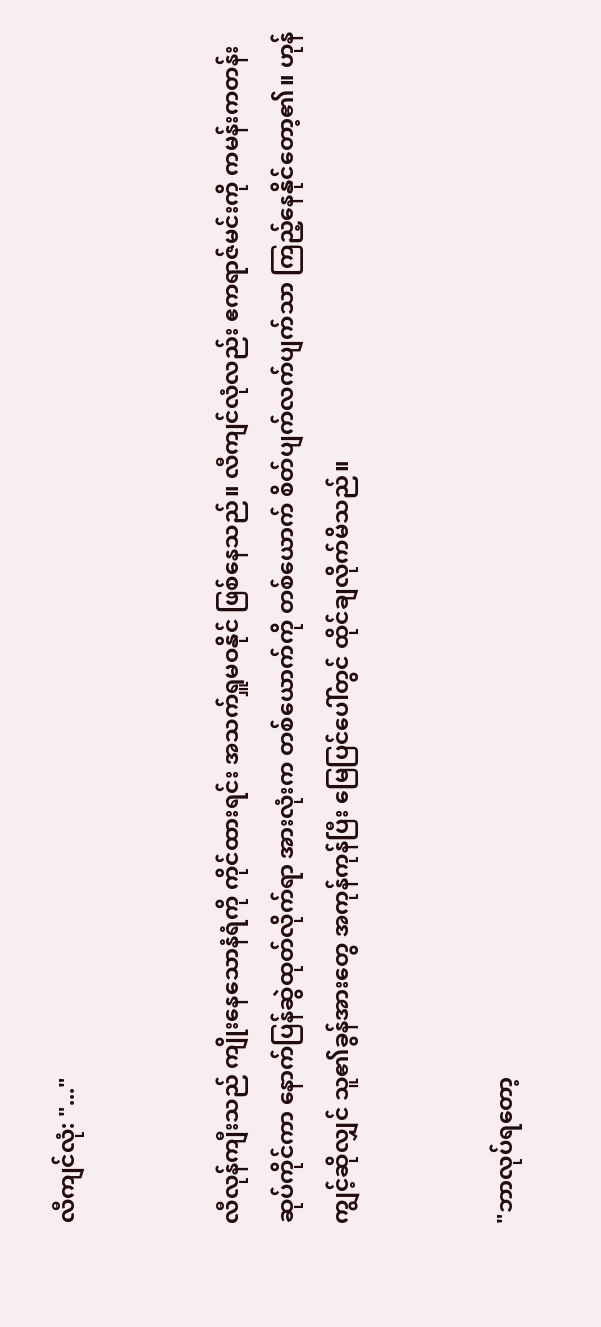လီကျင်လုံ: "..."


လီလုန်ကျီးသည် ကျိုးနေသောနံရံကို ကိုင်ထားရင်း အသက်ရှူမဝနိုင် ဖြစ်နေသည်။ လီကျင်လုံလည်း ဧကရာဇ်မင်းကို ကမန်းကတန်း ဆုပ်ကိုင်ကာ နောက်ပြန်ဆွဲထုတ်လိုက်ရာ အားလုံးက တစ်ယောက်ကို တစ်ယောက် စိတ်ပျက်လက်ပျက်သာ ကြည့်နေနိုင်တော့၏။ ဟုန်ကျွင့်ဆိုလျှင် သူ၏ခွန်အားတွေ အကုန်ကုန်ပြီး မြေပြင်ပေါ်တွင် ထိုင်ချလိုက်မိသည်။


"ဘာလုပ်ရတော့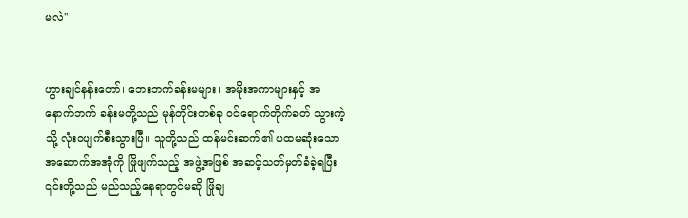မလဲ"


ဟွားချင်နန်းတော်၊ ဘေးဘက်ခန်းမများ၊ အမိုးအကာများနှင့် အနောက်ဘက် ခန်းမတို့သည် မုန်တိုင်းတစ်ခု ဝင်ရောက်တိုက်ခတ် သွားကဲ့သို့ လုံးဝပျက်စီးသွားပြီ။ သူတို့သည် ထန်မင်းဆက်၏ ပထမဆုံးသော အဆောက်အအုံကို ဖြိုဖျက်သည့် အဖွဲ့အဖြစ် အဆင့်သတ်မှတ်ခံခဲ့ရပြီး ၎င်းတို့သည် မည်သည့်နေရာတွင်မဆို ဖြိုချ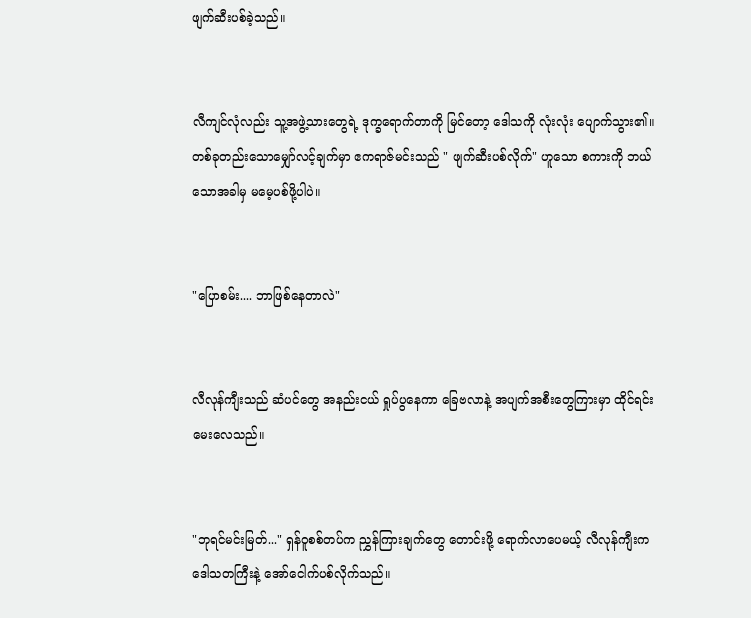ဖျက်ဆီးပစ်ခဲ့သည်။


လီကျင်လုံလည်း သူ့အဖွဲ့သားတွေရဲ့ ဒုက္ခရောက်တာကို မြင်တော့ ဒေါသကို လုံးလုံး ပျောက်သွား၏။ တစ်ခုတည်းသောမျှော်လင့်ချက်မှာ ဧကရာဇ်မင်းသည် " ဖျက်ဆီးပစ်လိုက်" ဟူသော စကားကို ဘယ်သောအခါမှ မမေ့ပစ်ဖို့ပါပဲ။


"ပြောစမ်း.... ဘာဖြစ်နေတာလဲ"


လီလုန်ကျီးသည် ဆံပင်တွေ အနည်းငယ် ရှုပ်ပွနေကာ ခြေဗလာနဲ့ အပျက်အစီးတွေကြားမှာ ထိုင်ရင်း မေးလေသည်။


"ဘုရင်မင်းမြတ်..." ရှန်ဝူစစ်တပ်က ညွှန်ကြားချက်တွေ တောင်းဖို့ ရောက်လာပေမယ့် လီလုန်ကျီးက ဒေါသတကြီးနဲ့ အော်ငေါက်ပစ်လိုက်သည်။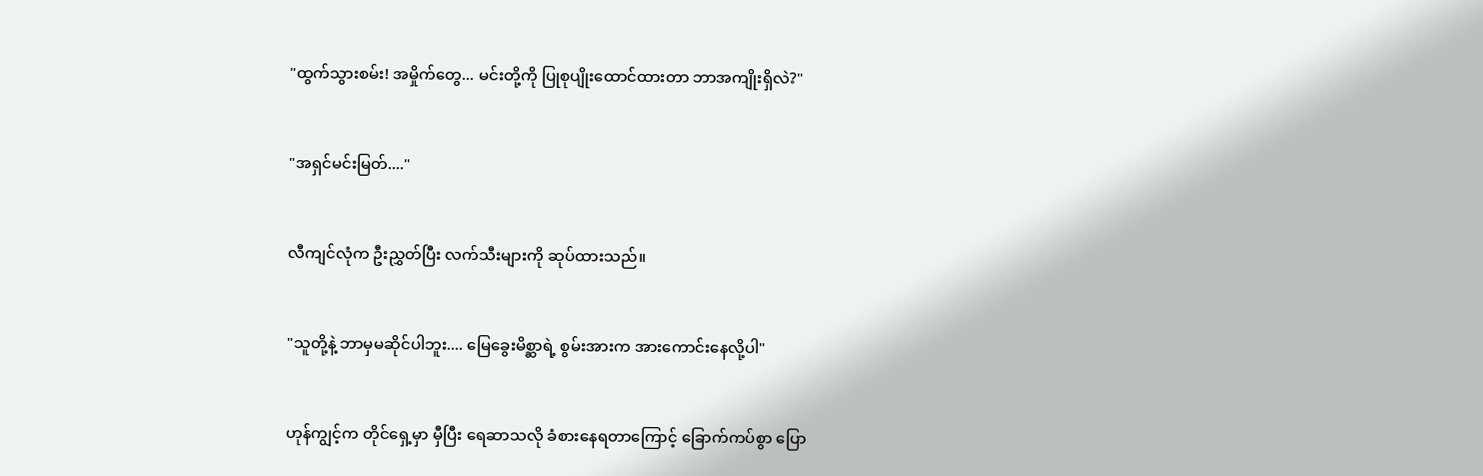"ထွက်သွားစမ်း! အမှိုက်တွေ... မင်းတို့ကို ပြုစုပျိုးထောင်ထားတာ ဘာအကျိုးရှိလဲ?"


"အရှင်မင်းမြတ်...."


လီကျင်လုံက ဦးညွှတ်ပြီး လက်သီးများကို ဆုပ်ထားသည်။


"သူတို့နဲ့ ဘာမှမဆိုင်ပါဘူး.... မြေခွေးမိစ္ဆာရဲ့ စွမ်းအားက အားကောင်းနေလို့ပါ"


ဟုန်ကျွင့်က တိုင်ရှေ့မှာ မှီပြီး ရေဆာသလို ခံစားနေရတာကြောင့် ခြောက်ကပ်စွာ ပြော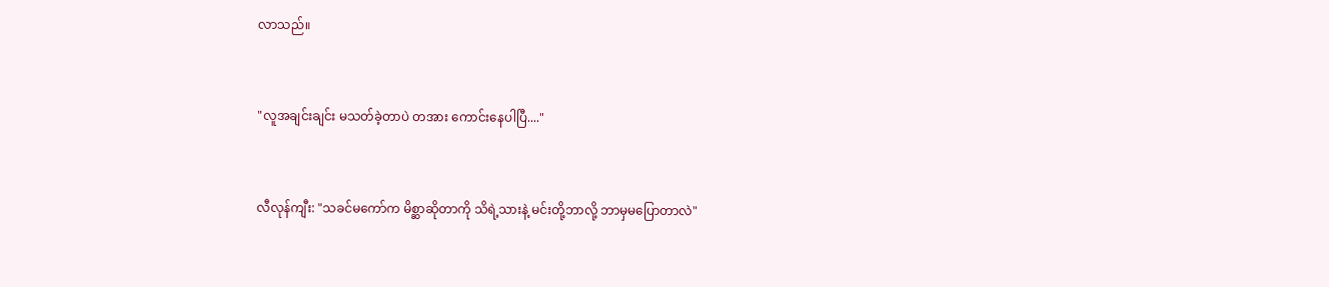လာသည်။


"လူအချင်းချင်း မသတ်ခဲ့တာပဲ တအား ကောင်းနေပါပြီ...."


လီလုန်ကျီး: "သခင်မကော်က မိစ္ဆာဆိုတာကို သိရဲ့သားနဲ့ မင်းတို့ဘာလို့ ဘာမှမပြောတာလဲ"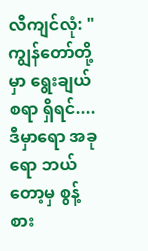လီကျင်လုံ: "ကျွန်တော်တို့မှာ ရွေးချယ်စရာ ရှိရင်.... ဒီမှာရော အခုရော ဘယ်တော့မှ စွန့်စား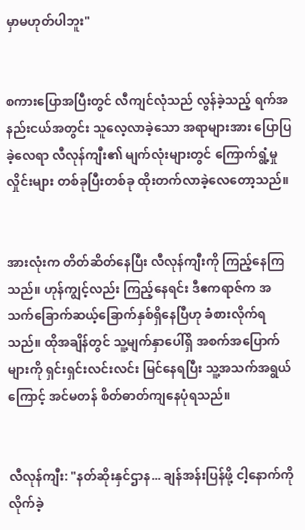မှာမဟုတ်ပါဘူး"


စကားပြောအပြီးတွင် လီကျင်လုံသည် လွန်ခဲ့သည့် ရက်အနည်းငယ်အတွင်း သူလေ့လာခဲ့သော အရာများအား ပြောပြခဲ့လေရာ လီလုန်ကျီး၏ မျက်လုံးများတွင် ကြောက်ရွံ့မှုလှိုင်းများ တစ်ခုပြီးတစ်ခု ထိုးတက်လာခဲ့လေတော့သည်။


အားလုံးက တိတ်ဆိတ်နေပြီး လီလုန်ကျီးကို ကြည့်နေကြသည်။ ဟုန်ကျွင့်လည်း ကြည့်နေရင်း ဒီဧကရာဇ်က အသက်ခြောက်ဆယ့်ခြောက်နှစ်ရှိနေပြီဟု ခံစားလိုက်ရသည်။ ထိုအချိန်တွင် သူ့မျက်နှာပေါ်ရှိ အစက်အပြောက်များကို ရှင်းရှင်းလင်းလင်း မြင်နေရပြီး သူ့အသက်အရွယ်ကြောင့် အင်မတန် စိတ်ဓာတ်ကျနေပုံရသည်။


လီလုန်ကျီး: "နတ်ဆိုးနှင်ဌာန... ချန်အန်းပြန်ဖို့ ငါ့နောက်ကို လိုက်ခဲ့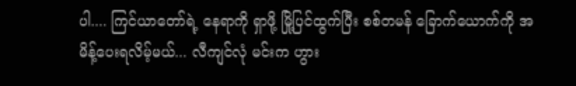ပါ.... ကြင်ယာတော်ရဲ့ နေရာကို ရှာဖို့ မြို့ပြင်ထွက်ပြီး စစ်တမန် ခြောက်ယောက်ကို အမိန့်ပေးရလိမ့်မယ်... လီကျင်လုံ မင်းက ဟွား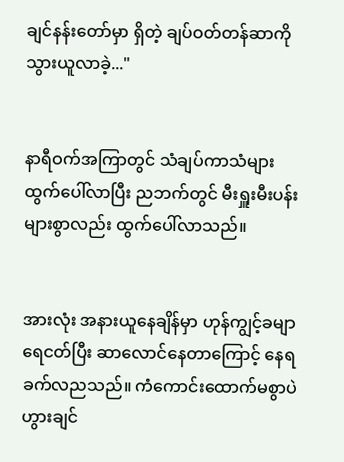ချင်နန်းတော်မှာ ရှိတဲ့ ချပ်ဝတ်တန်ဆာကို သွားယူလာခဲ့..."


နာရီဝက်အကြာတွင် သံချပ်ကာသံများ ထွက်ပေါ်လာပြီး ညဘက်တွင် မီးရှူးမီးပန်းများစွာလည်း ထွက်ပေါ်လာသည်။


အားလုံး အနားယူနေချိန်မှာ ဟုန်ကျွင့်ခမျာ ရေငတ်ပြီး ဆာလောင်နေတာကြောင့် နေရခက်လညသည်။ ကံကောင်းထောက်မစွာပဲ ဟွားချင်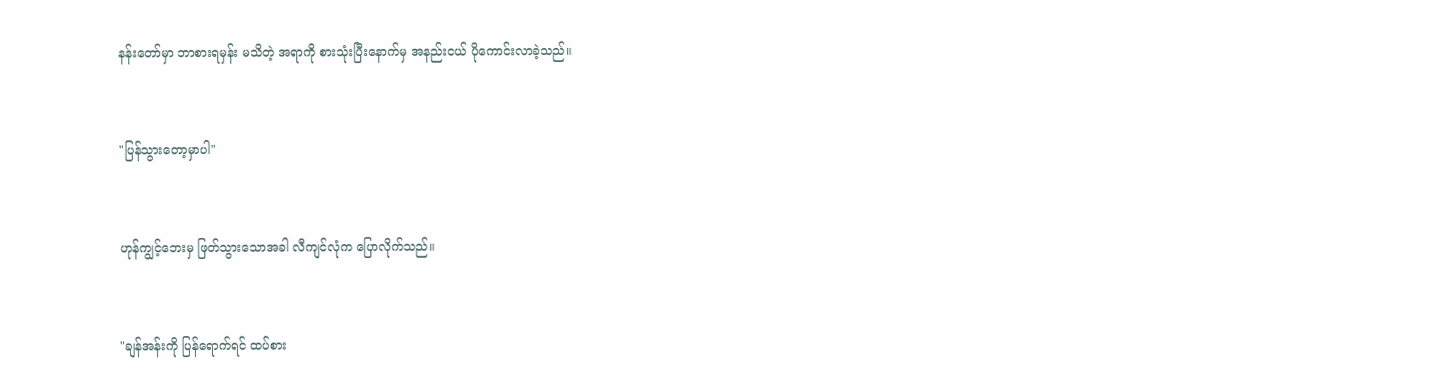နန်းတော်မှာ ဘာစားရမှန်း မသိတဲ့ အရာကို စားသုံးပြီးနောက်မှ အနည်းငယ် ပိုကောင်းလာခဲ့သည်။


"ပြန်သွားတော့မှာပါ"


ဟုန်ကျွင့်ဘေးမှ ဖြတ်သွားသောအခါ လီကျင်လုံက ပြောလိုက်သည်။


"ချန်အန်းကို ပြန်ရောက်ရင် ထပ်စား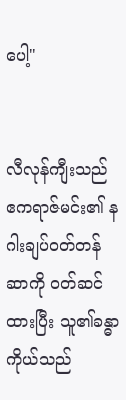ပေါ့"


လီလုန်ကျီးသည် ဧကရာဇ်မင်း၏ နဂါးချပ်ဝတ်တန်ဆာကို ၀တ်ဆင်ထားပြီး သူ၏ခန္ဓာကိုယ်သည်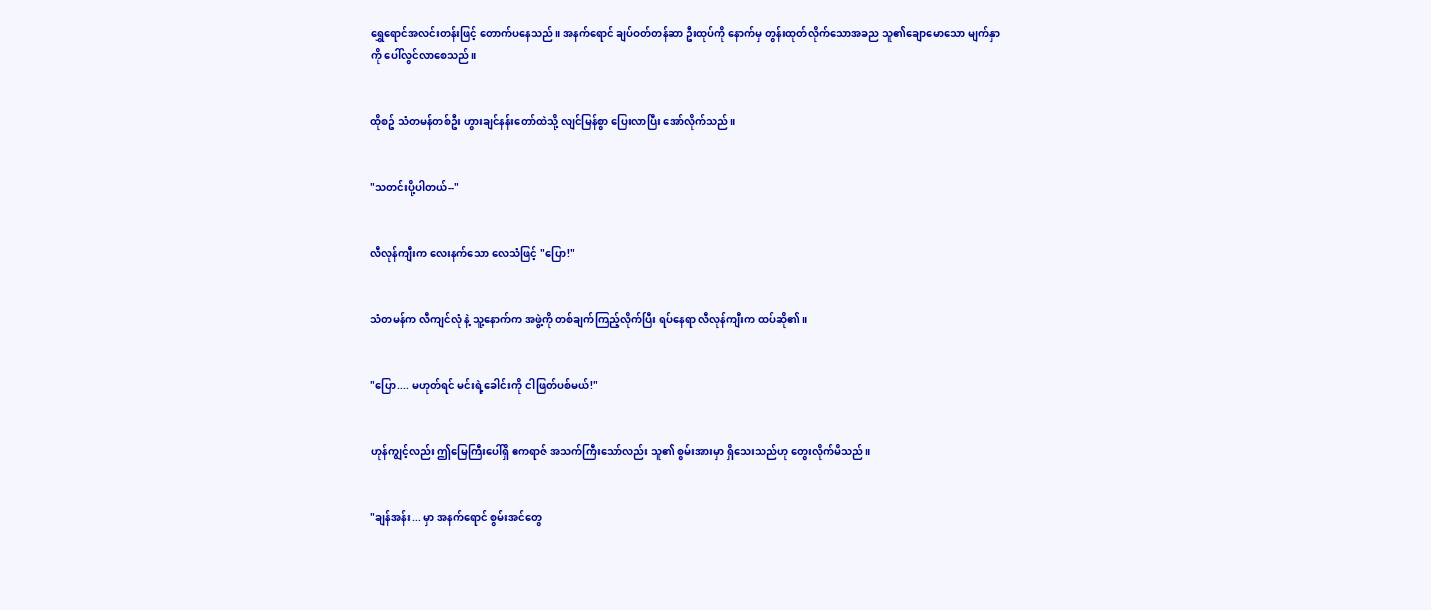ရွှေရောင်အလင်းတန်းဖြင့် တောက်ပနေသည်။ အနက်ရောင် ချပ်ဝတ်တန်ဆာ ဦးထုပ်ကို နောက်မှ တွန်းထုတ်လိုက်သောအခည သူ၏ချောမောသော မျက်နှာကို ပေါ်လွင်လာစေသည်။


ထိုစဥ် သံတမန်တစ်ဦး ဟွားချင်နန်းတော်ထဲသို့ လျင်မြန်စွာ ပြေးလာပြီး အော်လိုက်သည်။


"သတင်းပို့ပါတယ်--"


လီလုန်ကျီးက လေးနက်သော လေသံဖြင့် "ပြော!"


သံတမန်က လီကျင်လုံ နဲ့ သူ့နောက်က အဖွဲ့ကို တစ်ချက်ကြည့်လိုက်ပြီး ရပ်နေရာ လီလုန်ကျီးက ထပ်ဆို၏။


"ပြော.... မဟုတ်ရင် မင်းရဲ့ခေါင်းကို ငါဖြတ်ပစ်မယ်!"


ဟုန်ကျွင့်လည်း ဤမြေကြီးပေါ်ရှိ ဧကရာဇ် အသက်ကြီးသော်လည်း သူ၏ စွမ်းအားမှာ ရှိသေးသည်ဟု တွေးလိုက်မိသည်။


"ချန်အန်း... မှာ အနက်ရောင် စွမ်းအင်တွေ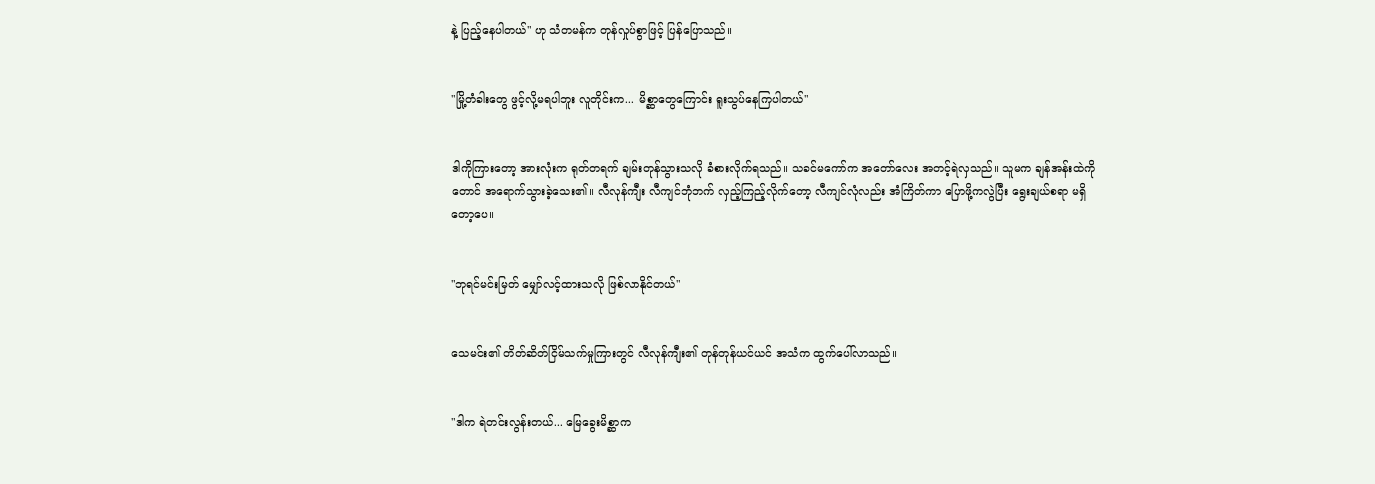နဲ့ ပြည့်နေပါတယ်" ဟု သံတမန်က တုန်လှုပ်စွာဖြင့် ပြန်ပြောသည်။


"မြို့တံခါးတွေ ဖွင့်လို့မရပါဘူး လူတိုင်းက... မိစ္ဆာတွေကြောင်း ရူးသွပ်နေကြပါတယ်"


ဒါကိုကြားတော့ အားလုံးက ရုတ်တရက် ချမ်းတုန်သွားသလို ခံစားလိုက်ရသည်။ သခင်မကော်က အတော်လေး အတင့်ရဲလှသည်။ သူမက ချန်အန်းထဲကိုတောင် အရောက်သွားခဲ့သေး၏။ လီလုန်ကျီး လီကျင်ဘုံဘက် လှည့်ကြည့်လိုက်တော့ လီကျင်လုံလည်း အံကြိတ်ကာ ပြောဖို့ကလွဲပြီး ရွေးချယ်စရာ မရှိတော့ပေ။


"ဘုရင်မင်းမြတ် မျှော်လင့်ထားသလို ဖြစ်လာနိုင်တယ်"


သေမင်း၏ တိတ်ဆိတ်ငြိမ်သက်မှုကြားတွင် လီလုန်ကျီး၏ တုန်တုန်ယင်ယင် အသံက ထွက်ပေါ်လာသည်။


"ဒါက ရဲတင်းလွန်းတယ်... မြေခွေးမိစ္ဆာက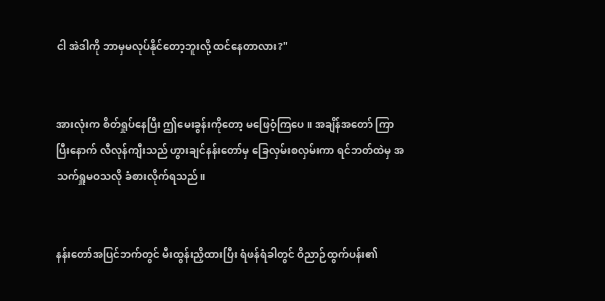ငါ အဲဒါကို ဘာမှမလုပ်နိုင်တော့ဘူးလို့ ထင်နေတာလား?"


အားလုံးက စိတ်ရှုပ်နေပြီး ဤမေးခွန်းကိုတော့ မဖြေဝံ့ကြပေ။ အချိန်အတော် ကြာပြီးနောက် လီလုန်ကျီးသည် ဟွားချင်နန်းတော်မှ ခြေလှမ်းစလှမ်းကာ ရင်ဘတ်ထဲမှ အသက်ရှူမဝသလို ခံစားလိုက်ရသည်။


နန်းတော်အပြင်ဘက်တွင် မီးထွန်းညှိထားပြီး ရံဖန်ရံခါတွင် ဝိညာဉ်ထွက်ပန်း၏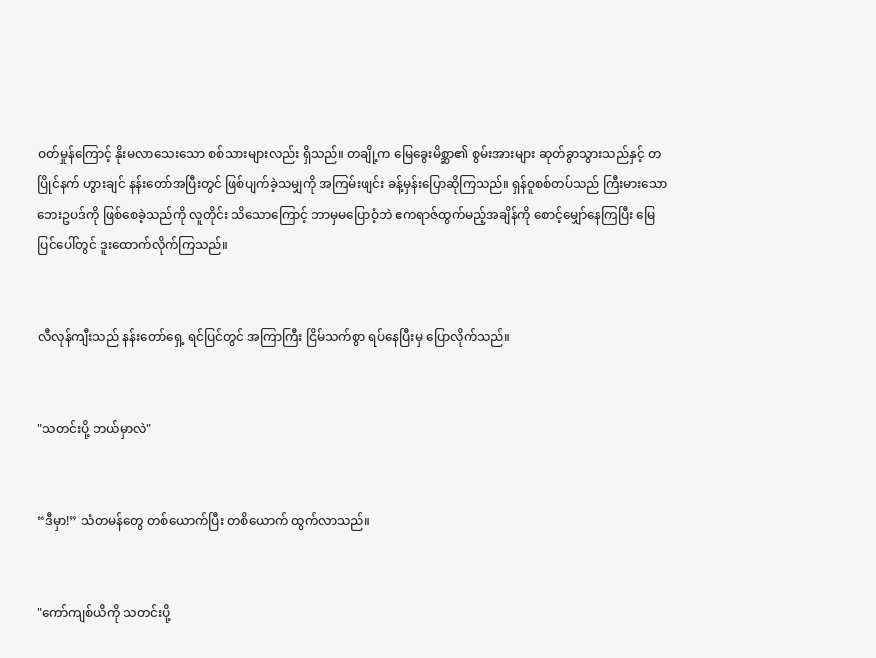ဝတ်မှုန်ကြောင့် နိုးမလာသေးသော စစ်သားများလည်း ရှိသည်။ တချို့က မြေခွေးမိစ္ဆာ၏ စွမ်းအားများ ဆုတ်ခွာသွားသည်နှင့် တပြိုင်နက် ဟွားချင် နန်းတော်အပြီးတွင် ဖြစ်ပျက်ခဲ့သမျှကို အကြမ်းဖျင်း ခန့်မှန်းပြောဆိုကြသည်။ ရှန်ဝူစစ်တပ်သည် ကြီးမားသော ဘေးဥပဒ်ကို ဖြစ်စေခဲ့သည်ကို လူတိုင်း သိသောကြောင့် ဘာမှမပြောဝံ့ဘဲ ဧကရာဇ်ထွက်မည့်အချိန်ကို စောင့်မျှော်နေကြပြီး မြေပြင်ပေါ်တွင် ဒူးထောက်လိုက်ကြသည်။


လီလုန်ကျီးသည် နန်းတော်ရှေ့ ရင်ပြင်တွင် အကြာကြီး ငြိမ်သက်စွာ ရပ်နေပြီးမှ ပြောလိုက်သည်။


"သတင်းပို့ ဘယ်မှာလဲ"


“ဒီမှာ!” သံတမန်တွေ တစ်ယောက်ပြီး တစိယောက် ထွက်လာသည်။


"ကော်ကျစ်ယိကို သတင်းပို့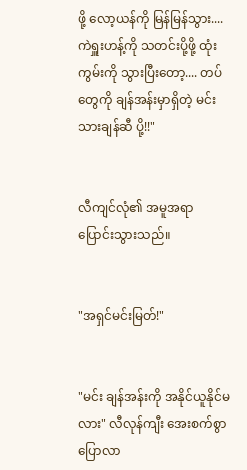ဖို့ လော့ယန်ကို မြန်မြန်သွား.... ကဲရှူးဟန့်ကို သတင်းပို့ဖို့ ထုံးကွမ်းကို သွားပြီးတော့.... တပ်တွေကို ချန်အန်းမှာရှိတဲ့ မင်းသားချန်ဆီ ပို့!!"


လီကျင်လုံ၏ အမူအရာ ပြောင်းသွားသည်။


"အရှင်မင်းမြတ်!"


"မင်း ချန်အန်းကို အနိုင်ယူနိုင်မလား" လီလုန်ကျီး အေးစက်စွာ ပြောလာ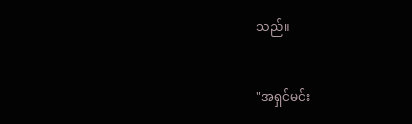သည်။


"အရှင်မင်း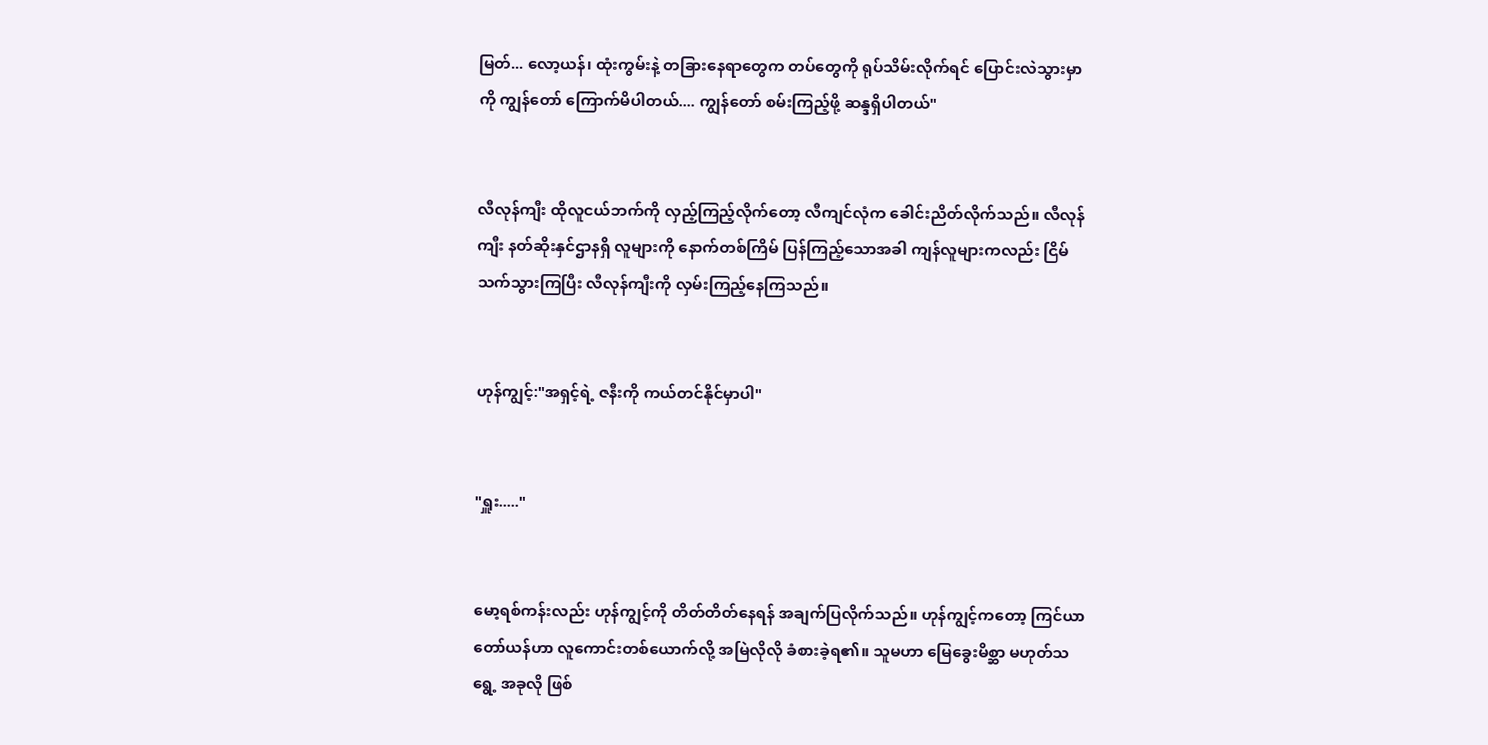မြတ်... လော့ယန်၊ ထုံးကွမ်းနဲ့ တခြားနေရာတွေက တပ်တွေကို ရုပ်သိမ်းလိုက်ရင် ပြောင်းလဲသွားမှာကို ကျွန်တော် ကြောက်မိပါတယ်.... ကျွန်တော် စမ်းကြည့်ဖို့ ဆန္ဒရှိပါတယ်"


လီလုန်ကျီး ထိုလူငယ်ဘက်ကို လှည့်ကြည့်လိုက်တော့ လီကျင်လုံက ခေါင်းညိတ်လိုက်သည်။ လီလုန်ကျီး နတ်ဆိုးနှင်ဌာနရှိ လူများကို နောက်တစ်ကြိမ် ပြန်ကြည့်သောအခါ ကျန်လူများကလည်း ငြိမ်သက်သွားကြပြီး လီလုန်ကျီးကို လှမ်းကြည့်နေကြသည်။


ဟုန်ကျွင့်:"အရှင့်ရဲ့ ဇနီးကို ကယ်တင်နိုင်မှာပါ"


"ရှူး....."


မော့ရစ်ကန်းလည်း ဟုန်ကျွင့်ကို တိတ်တိတ်နေရန် အချက်ပြလိုက်သည်။ ဟုန်ကျွင့်ကတော့ ကြင်ယာတော်ယန်ဟာ လူကောင်းတစ်ယောက်လို့ အမြဲလိုလို ခံစားခဲ့ရ၏။ သူမဟာ မြေခွေးမိစ္ဆာ မဟုတ်သရွေ့ အခုလို ဖြစ်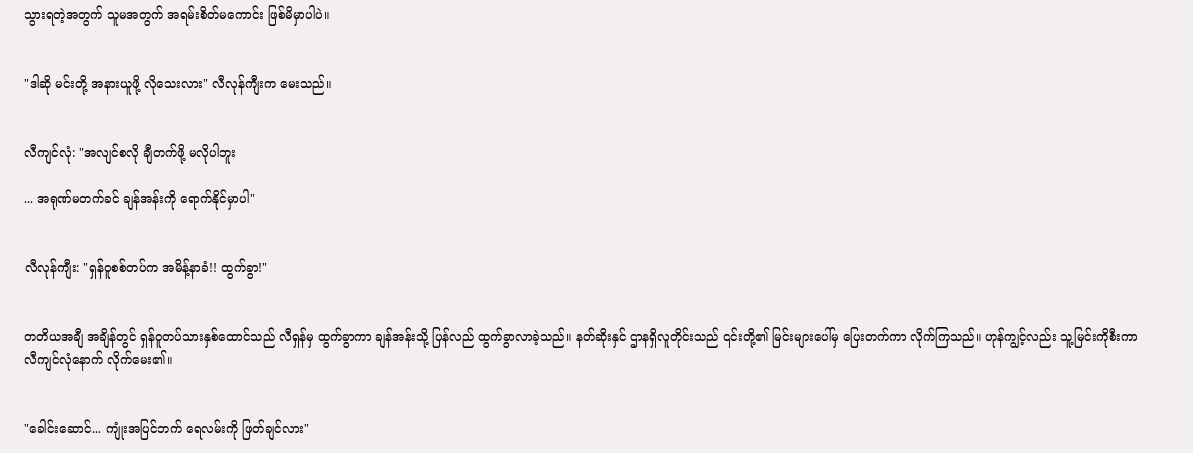သွားရတဲ့အတွက် သူမအတွက် အရမ်းစိတ်မကောင်း ဖြစ်မိမှာပါပဲ။


"ဒါဆို မင်းတို့ အနားယူဖို့ လိုသေးလား" လီလုန်ကျီးက မေးသည်။


လီကျင်လုံ: "အလျင်စလို ချီတက်ဖို့ မလိုပါဘူး

... အရုဏ်မတက်ခင် ချန်အန်းကို ရောက်နိုင်မှာပါ"


လီလုန်ကျီး: "ရှန်ဝူစစ်တပ်က အမိန့်နာခံ!! ထွက်ခွာ!"


တတိယအချီ အချိန်တွင် ရှန်ဝူတပ်သားနှစ်ထောင်သည် လီရှန်မှ ထွက်ခွာကာ ချန်အန်းသို့ ပြန်လည် ထွက်ခွာလာခဲ့သည်။ နတ်ဆိုးနှင် ဌာနရှိလူတိုင်းသည် ၎င်းတို့၏ မြင်းများပေါ်မှ ပြေးတက်ကာ လိုက်ကြသည်။ ဟုန်ကျွင့်လည်း သူ့မြင်းကိုစီးကာ လီကျင်လုံနောက် လိုက်မေး၏။


"ခေါင်းဆောင်... ကျုံးအပြင်ဘက် ရေလမ်းကို ဖြတ်ချင်လား"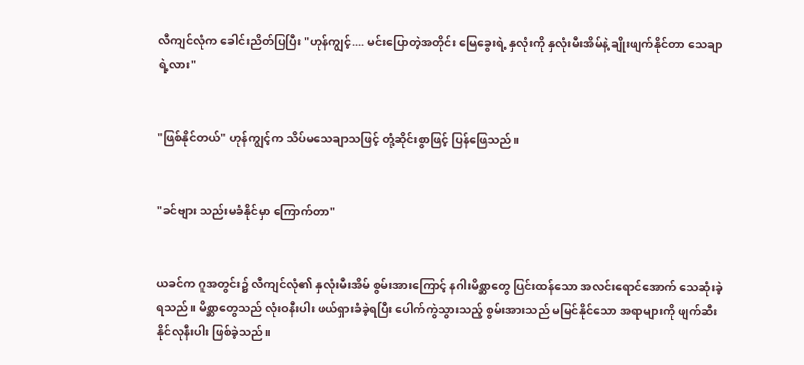လီကျင်လုံက ခေါင်းညိတ်ပြပြီး "ဟုန်ကျွင့်.... မင်းပြောတဲ့အတိုင်း မြေခွေးရဲ့ နှလုံးကို နှလုံးမီးအိမ်နဲ့ ချိုးဖျက်နိုင်တာ သေချာရဲ့လား"


"ဖြစ်နိုင်တယ်" ဟုန်ကျွင့်က သိပ်မသေချာသဖြင့် တုံ့ဆိုင်းစွာဖြင့် ပြန်ဖြေသည်။


"ခင်ဗျား သည်းမခံနိုင်မှာ ကြောက်တာ"


ယခင်က ဂူအတွင်း၌ လီကျင်လုံ၏ နှလုံးမီးအိမ် စွမ်းအားကြောင့် နဂါးမိစ္ဆာတွေ ပြင်းထန်သော အလင်းရောင်အောက် သေဆုံးခဲ့ရသည်။ မိစ္ဆာတွေသည် လုံးဝနီးပါး ဖယ်ရှားခံခဲ့ရပြီး ပေါက်ကွဲသွားသည့် စွမ်းအားသည် မမြင်နိုင်သော အရာများကို ဖျက်ဆီးနိုင်လုနီးပါး ဖြစ်ခဲ့သည်။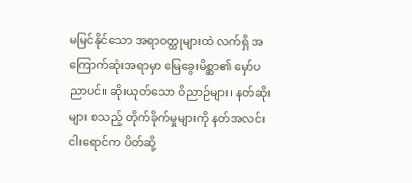မမြင်နိုင်သော အရာဝတ္ထုများထဲ လက်ရှိ အကြောက်ဆုံးအရာမှာ မြေခွေးမိစ္ဆာ၏ မှော်ပညာပင်။ ဆိုးယုတ်သော ဝိညာဉ်များ၊ နတ်ဆိုးများ စသည့် တိုက်ခိုက်မှုများကို နတ်အလင်းငါးရောင်က ပိတ်ဆို့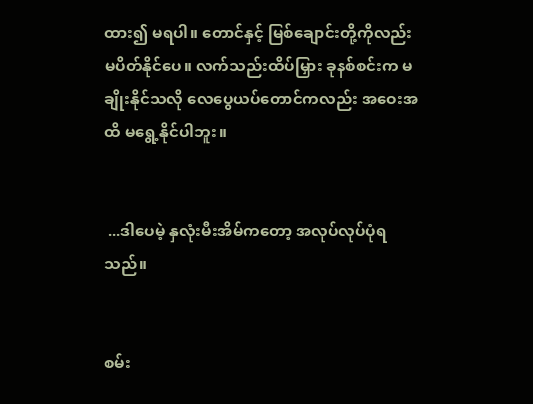ထား၍ မရပါ။ တောင်နှင့် မြစ်ချောင်းတို့ကိုလည်း မပိတ်နိုင်ပေ။ လက်သည်းထိပ်မြှား ခုနစ်စင်းက မချိုးနိုင်သလို လေပွေယပ်တောင်ကလည်း အဝေးအထိ မရွေ့နိုင်ပါဘူး။


 ...ဒါပေမဲ့ နှလုံးမီးအိမ်ကတော့ အလုပ်လုပ်ပုံရသည်။


စမ်း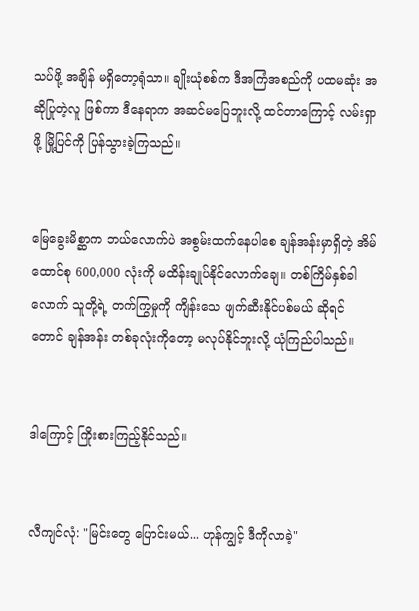သပ်ဖို့ အချိန် မရှိတော့ရုံသာ။ ချိုးယုံစစ်က ဒီအကြံအစည်ကို ပထမဆုံး အဆိုပြုတဲ့လူ ဖြစ်ကာ ဒီနေရာက အဆင်မပြေဘူးလို့ ထင်တာကြောင့် လမ်းရှာဖို့ မြို့ပြင်ကို ပြန်သွားခဲ့ကြသည်။


မြေခွေးမိစ္ဆာက ဘယ်လောက်ပဲ အစွမ်းထက်နေပါစေ ချန်အန်းမှာရှိတဲ့ အိမ်ထောင်စု 600,000 လုံးကို မထိန်းချုပ်နိုင်လောက်ချေ။ တစ်ကြိမ်နှစ်ခါလောက် သူတို့ရဲ့ တက်ကြွမှုကို ကျိန်းသေ ဖျက်ဆီးနိုင်ပစ်မယ် ဆိုရင်တောင် ချန်အန်း တစ်ခုလုံးကိုတော့ မလုပ်နိုင်ဘူးလို့ ယုံကြည်ပါသည်။


ဒါကြောင့် ကြိုးစားကြည့်နိုင်သည်။


လီကျင်လုံ: "မြင်းတွေ ပြောင်းမယ်... ဟုန်ကျွင့် ဒီကိုလာခဲ့"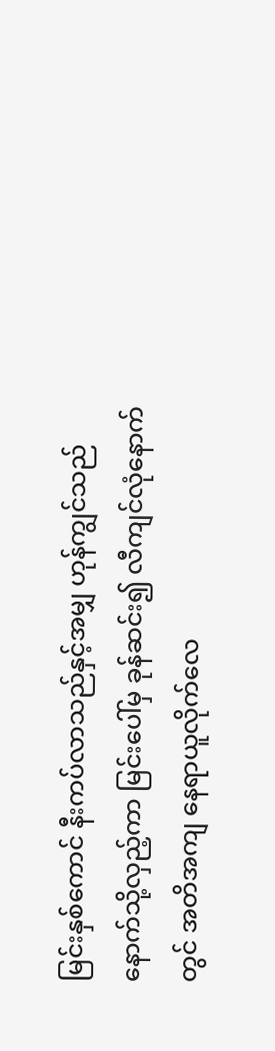မြင်းနှစ်ကောင် နီးကပ်လာသည်နှင့်အမျှ ဟုန်ကျွင်သည် နောက်သို့လှည့်ကာ မြင်းပေါ်မှ ခုန်ဆင်း၍ လီကျင်လုံနောက်တွင် အတိအကျ နေရာယူလိုက်လေ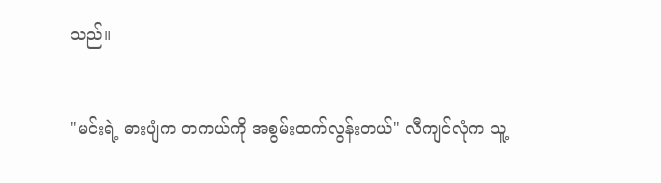သည်။


"မင်းရဲ့ ဓားပျံက တကယ်ကို အစွမ်းထက်လွန်းတယ်" လီကျင်လုံက သူ့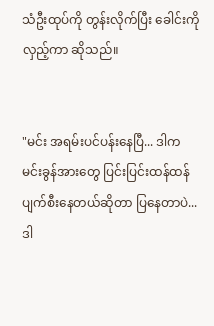သံဦးထုပ်ကို တွန်းလိုက်ပြီး ခေါင်းကို လှည့်ကာ ဆိုသည်။


"မင်း အရမ်းပင်ပန်းနေပြီ... ဒါက မင်းခွန်အားတွေ ပြင်းပြင်းထန်ထန် ပျက်စီးနေတယ်ဆိုတာ ပြနေတာပဲ... ဒါ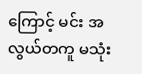ကြောင့် မင်း အလွယ်တကူ မသုံး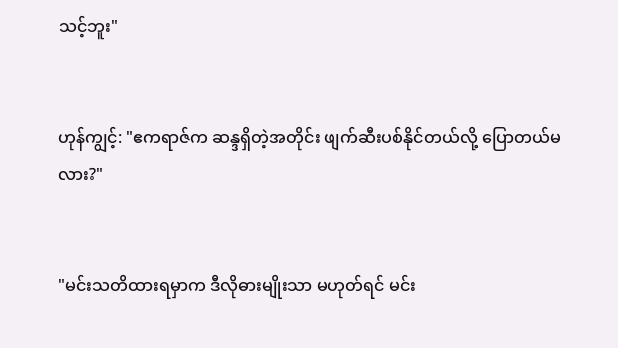သင့်ဘူး"


ဟုန်ကျွင့်: "ဧကရာဇ်က ဆန္ဒရှိတဲ့အတိုင်း ဖျက်ဆီးပစ်နိုင်တယ်လို့ ပြောတယ်မလား?"


"မင်းသတိထားရမှာက ဒီလိုဓားမျိုးသာ မဟုတ်ရင် မင်း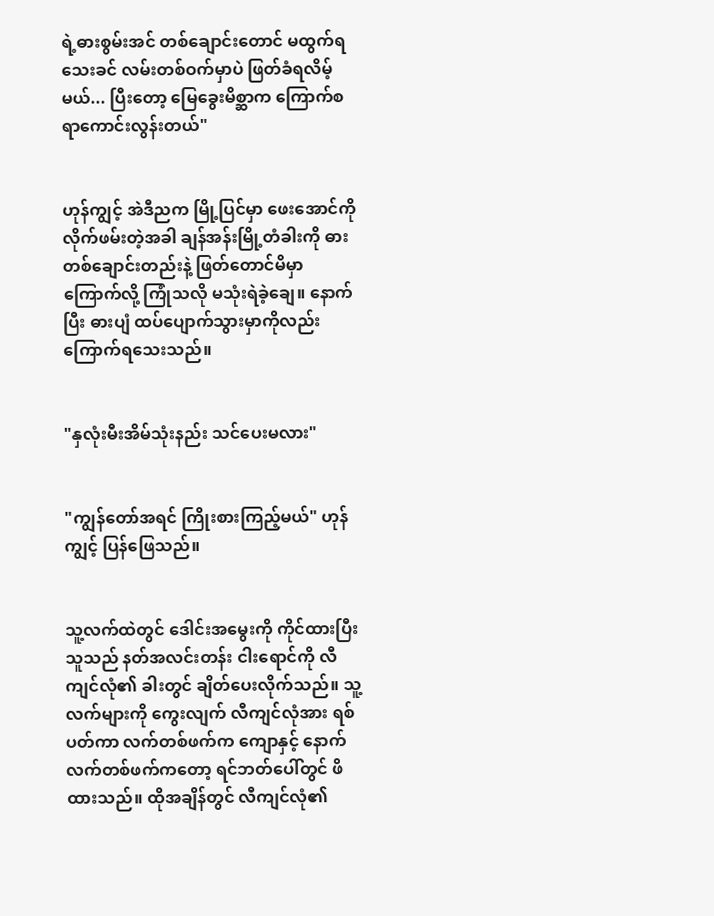ရဲ့ဓားစွမ်းအင် တစ်ချောင်းတောင် မထွက်ရသေးခင် လမ်းတစ်ဝက်မှာပဲ ဖြတ်ခံရလိမ့်မယ်... ပြီးတော့ မြေခွေးမိစ္ဆာက ကြောက်စရာကောင်းလွန်းတယ်"


ဟုန်ကျွင့် အဲဒီညက မြို့ပြင်မှာ ဖေးအောင်ကို လိုက်ဖမ်းတဲ့အခါ ချန်အန်းမြို့တံခါးကို ဓားတစ်ချောင်းတည်းနဲ့ ဖြတ်တောင်မိမှာ ကြောက်လို့ ကြုံသလို မသုံးရဲခဲ့ချေ။ နောက်ပြီး ဓားပျံ ထပ်ပျောက်သွားမှာကိုလည်း ကြောက်ရသေးသည်။


"နှလုံးမီးအိမ်သုံးနည်း သင်ပေးမလား"


"ကျွန်တော်အရင် ကြိုးစားကြည့်မယ်" ဟုန်ကျွင့် ပြန်ဖြေသည်။


သူ့လက်ထဲတွင် ဒေါင်းအမွေးကို ကိုင်ထားပြီး သူသည် နတ်အလင်းတန်း ငါးရောင်ကို လီကျင်လုံ၏ ခါးတွင် ချိတ်ပေးလိုက်သည်။ သူ့လက်များကို ကွေးလျက် လီကျင်လုံအား ရစ်ပတ်ကာ လက်တစ်ဖက်က ကျောနှင့် နောက်လက်တစ်ဖက်ကတော့ ရင်ဘတ်ပေါ်တွင် ဖိထားသည်။ ထိုအချိန်တွင် လီကျင်လုံ၏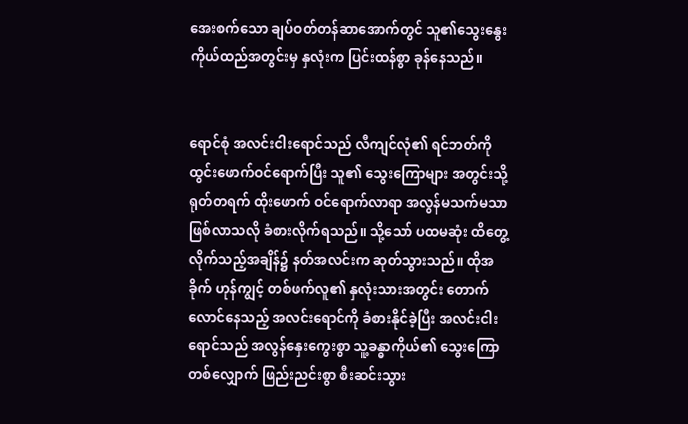အေးစက်သော ချပ်ဝတ်တန်ဆာအောက်တွင် သူ၏သွေးနွေး ကိုယ်ထည်အတွင်းမှ နှလုံးက ပြင်းထန်စွာ ခုန်နေသည်။


ရောင်စုံ အလင်းငါးရောင်သည် လီကျင်လုံ၏ ရင်ဘတ်ကို ထွင်းဖောက်ဝင်ရောက်ပြီး သူ၏ သွေးကြောများ အတွင်းသို့ ရုတ်တရက် ထိုးဖောက် ဝင်ရောက်လာရာ အလွန်မသက်မသာ ဖြစ်လာသလို ခံစားလိုက်ရသည်။ သို့သော် ပထမဆုံး ထိတွေ့လိုက်သည့်အချိန်၌ နတ်အလင်းက ဆုတ်သွားသည်။ ထိုအခိုက် ဟုန်ကျွင့် တစ်ဖက်လူ၏ နှလုံးသားအတွင်း တောက်လောင်နေသည့် အလင်းရောင်ကို ခံစားနိုင်ခဲ့ပြီး အလင်းငါးရောင်သည် အလွန်နှေးကွေးစွာ သူ့ခန္ဓာကိုယ်၏ သွေးကြောတစ်လျှောက် ဖြည်းညင်းစွာ စီးဆင်းသွား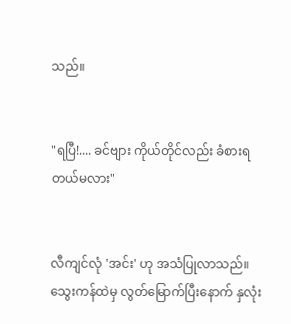သည်။


"ရပြီ!.... ခင်ဗျား ကိုယ်တိုင်လည်း ခံစားရတယ်မလား"


လီကျင်လုံ 'အင်း' ဟု အသံပြုလာသည်။ သွေးကန်ထဲမှ လွတ်မြောက်ပြီးနောက် နှလုံး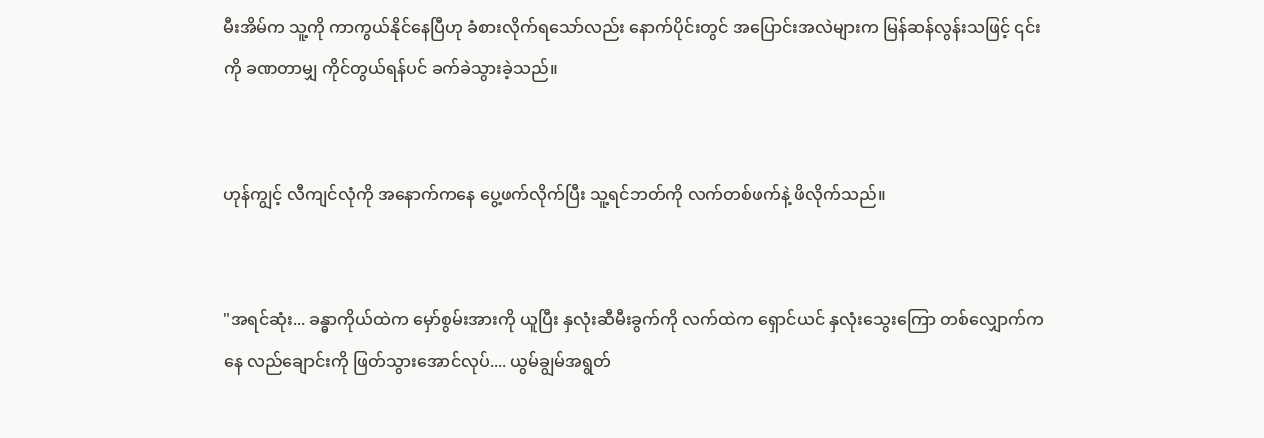မီးအိမ်က သူ့ကို ကာကွယ်နိုင်နေပြီဟု ခံစားလိုက်ရသော်လည်း နောက်ပိုင်းတွင် အပြောင်းအလဲများက မြန်ဆန်လွန်းသဖြင့် ၎င်းကို ခဏတာမျှ ကိုင်တွယ်ရန်ပင် ခက်ခဲသွားခဲ့သည်။


ဟုန်ကျွင့် လီကျင်လုံကို အနောက်ကနေ ပွေ့ဖက်လိုက်ပြီး သူ့ရင်ဘတ်ကို လက်တစ်ဖက်နဲ့ ဖိလိုက်သည်။


"အရင်ဆုံး... ခန္ဓာကိုယ်ထဲက မှော်စွမ်းအားကို ယူပြီး နှလုံးဆီမီးခွက်ကို လက်ထဲက ရှောင်ယင် နှလုံးသွေးကြော တစ်လျှောက်ကနေ လည်ချောင်းကို ဖြတ်သွားအောင်လုပ်.... ယွမ်ချွမ်အရွတ်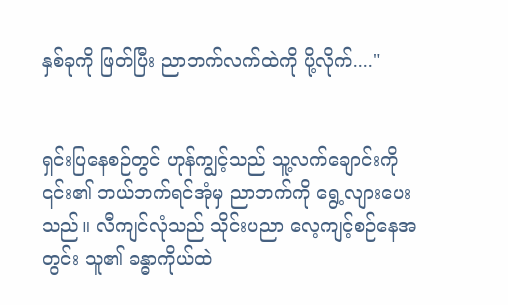နှစ်ခုကို ဖြတ်ပြီး ညာဘက်လက်ထဲကို ပို့လိုက်...."


ရှင်းပြနေစဉ်တွင် ဟုန်ကျွင့်သည် သူ့လက်ချောင်းကို ၎င်း၏ ဘယ်ဘက်ရင်အုံမှ ညာဘက်ကို ရွေ့လျားပေးသည်။ လီကျင်လုံသည် သိုင်းပညာ လေ့ကျင့်စဉ်နေအတွင်း သူ၏ ခန္ဓာကိုယ်ထဲ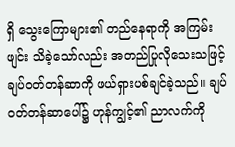ရှိ သွေးကြောများ၏ တည်နေရာကို အကြမ်းဖျင်း သိခဲ့သော်လည်း အတည်ပြုလိုသေးသဖြင့် ချပ်ဝတ်တန်ဆာကို ဖယ်ရှားပစ်ချင်ခဲ့သည်။ ချပ်ဝတ်တန်ဆာပေါ်၌ ဟုန်ကျွင့်၏ ညာလက်ကို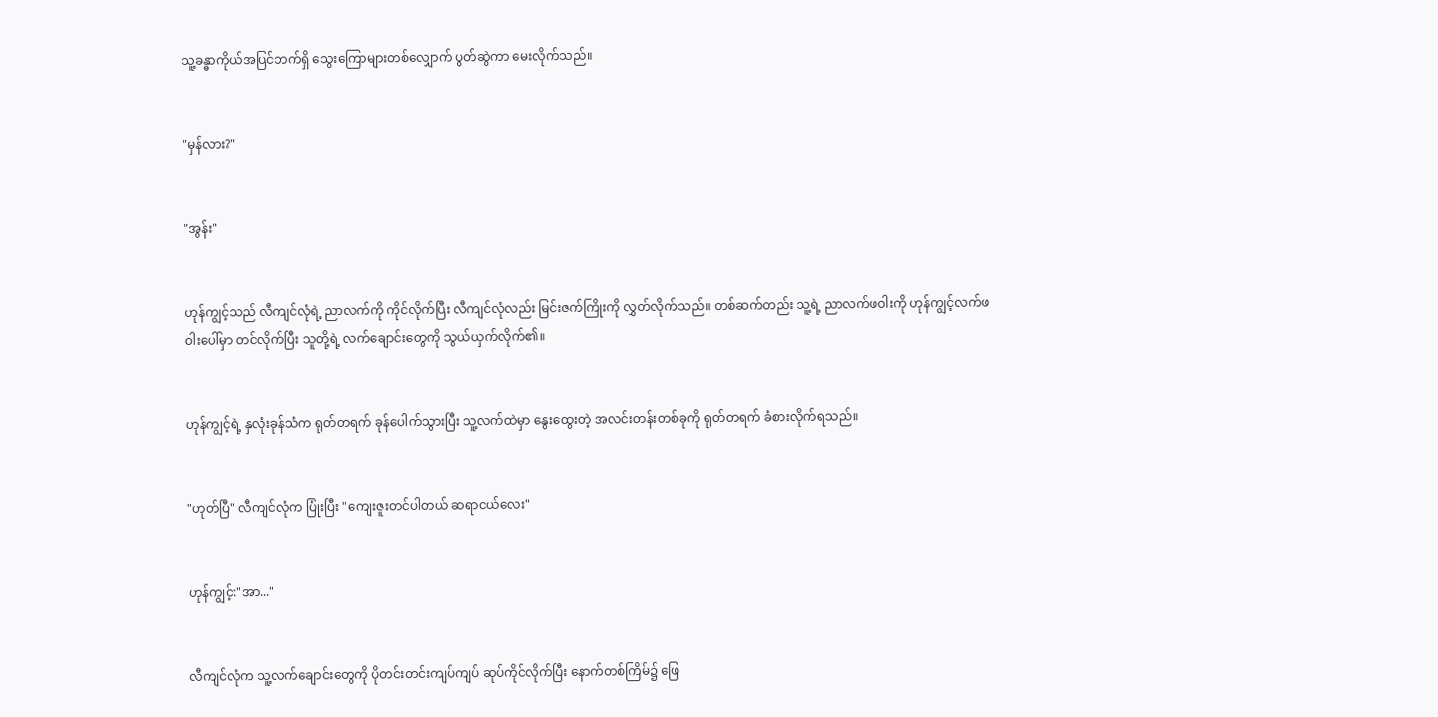သူ့ခန္ဓာကိုယ်အပြင်ဘက်ရှိ သွေးကြောများတစ်လျှောက် ပွတ်ဆွဲကာ မေးလိုက်သည်။


"မှန်လား?"


"အွန်း"


ဟုန်ကျွင့်သည် လီကျင်လုံရဲ့ ညာလက်ကို ကိုင်လိုက်ပြီး လီကျင်လုံလည်း မြင်းဇက်ကြိုးကို လွှတ်လိုက်သည်။ တစ်ဆက်တည်း သူ့ရဲ့ ညာလက်ဖဝါးကို ဟုန်ကျွင့်လက်ဖဝါးပေါ်မှာ တင်လိုက်ပြီး သူတို့ရဲ့ လက်ချောင်းတွေကို သွယ်ယှက်လိုက်၏။


ဟုန်ကျွင့်ရဲ့ နှလုံးခုန်သံက ရုတ်တရက် ခုန်ပေါက်သွားပြီး သူ့လက်ထဲမှာ နွေးထွေးတဲ့ အလင်းတန်းတစ်ခုကို ရုတ်တရက် ခံစားလိုက်ရသည်။


"ဟုတ်ပြီ" လီကျင်လုံက ပြုံးပြီး "ကျေးဇူးတင်ပါတယ် ဆရာငယ်လေး"


ဟုန်ကျွင့်:"အာ..."


လီကျင်လုံက သူ့လက်ချောင်းတွေကို ပိုတင်းတင်းကျပ်ကျပ် ဆုပ်ကိုင်လိုက်ပြီး နောက်တစ်ကြိမ်၌ ဖြေ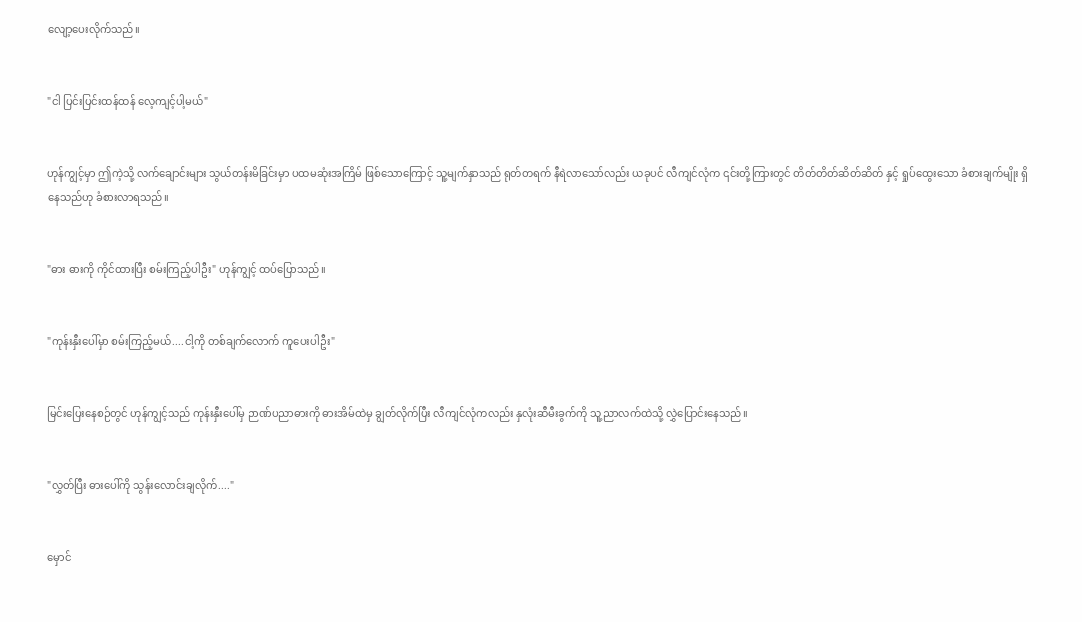လျော့ပေးလိုက်သည်။


"ငါ ပြင်းပြင်းထန်ထန် လေ့ကျင့်ပါ့မယ်"


ဟုန်ကျွင့်မှာ ဤကဲ့သို့ လက်ချောင်းများ သွယ်တန်းမိခြင်းမှာ ပထမဆုံးအကြိမ် ဖြစ်သောကြောင့် သူ့မျက်နှာသည် ရုတ်တရက် နီရဲလာသော်လည်း ယခုပင် လီကျင်လုံက ၎င်းတို့ကြားတွင် တိတ်တိတ်ဆိတ်ဆိတ် နှင့် ရှုပ်ထွေးသော ခံစားချက်မျိုး ရှိနေသည်ဟု ခံစားလာရသည်။


"ဓား ဓားကို ကိုင်ထားပြီး စမ်းကြည့်ပါဦး" ဟုန်ကျွင့် ထပ်ပြောသည်။


"ကုန်းနှီးပေါ်မှာ စမ်းကြည့်မယ်....ငါ့ကို တစ်ချက်လောက် ကူပေးပါဦး"


မြင်းပြေးနေစဉ်တွင် ဟုန်ကျွင့်သည် ကုန်းနှီးပေါ်မှ ဉာဏ်ပညာဓားကို ဓားအိမ်ထဲမှ ချွတ်လိုက်ပြီး လီကျင်လုံကလည်း နှလုံးဆီမီးခွက်ကို သူ့ညာလက်ထဲသို့ လွှဲပြောင်းနေသည်။


"လွှတ်ပြီး ဓားပေါ်ကို သွန်းလောင်းချလိုက်...."


မှောင်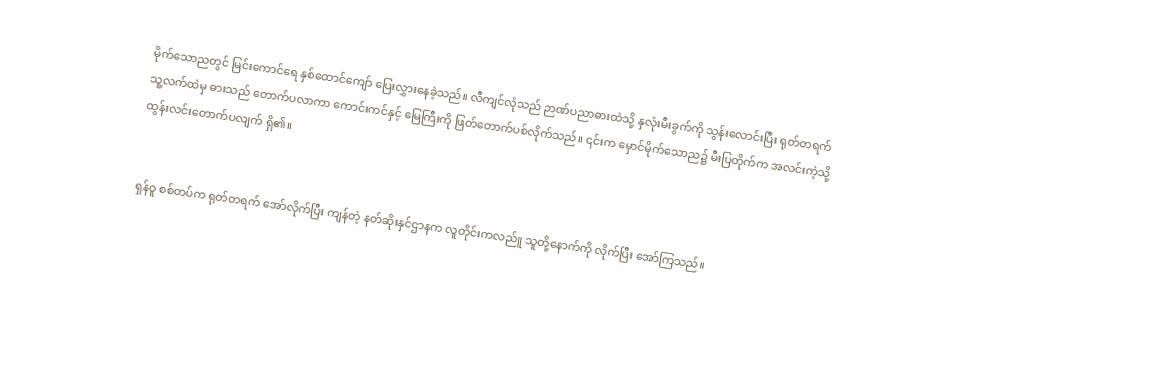မိုက်သောညတွင် မြင်းကောင်ရေ နှစ်ထောင်ကျော် ပြေးလွှားနေခဲ့သည်။ လီကျင်လုံသည် ဉာဏ်ပညာဓားထဲသို့ နှလုံးမီးခွက်ကို သွန်းလောင်းပြီး ရုတ်တရက် သူ့လက်ထဲမှ ဓားသည် တောက်ပလာကာ ကောင်းကင်နှင့် မြေကြီးကို ဖြတ်တောက်ပစ်လိုက်သည်။ ၎င်းက မှောင်မိုက်သောည၌ မီးပြတိုက်က အလင်းကဲ့သို့ ထွန်းလင်းတောက်ပလျက် ရှိ၏။


ရှန်ဝူ စစ်တပ်က ရုတ်တရက် အော်လိုက်ပြီး ကျန်တဲ့ နတ်ဆိုးနှင်ဌာနက လူတိုင်းကလည်ူ သူတို့နောက်ကို လိုက်ပြီး အော်ကြသည်။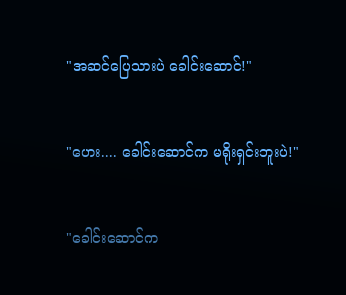"အဆင်ပြေသားပဲ ခေါင်းဆောင်!"


"ဟေး.... ခေါင်းဆောင်က မရိုးရှင်းဘူးပဲ!"


"ခေါင်းဆောင်က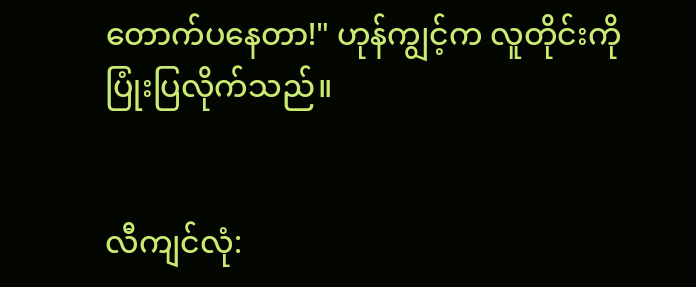တောက်ပနေတာ!" ဟုန်ကျွင့်က လူတိုင်းကို ပြုံးပြလိုက်သည်။


လီကျင်လုံ: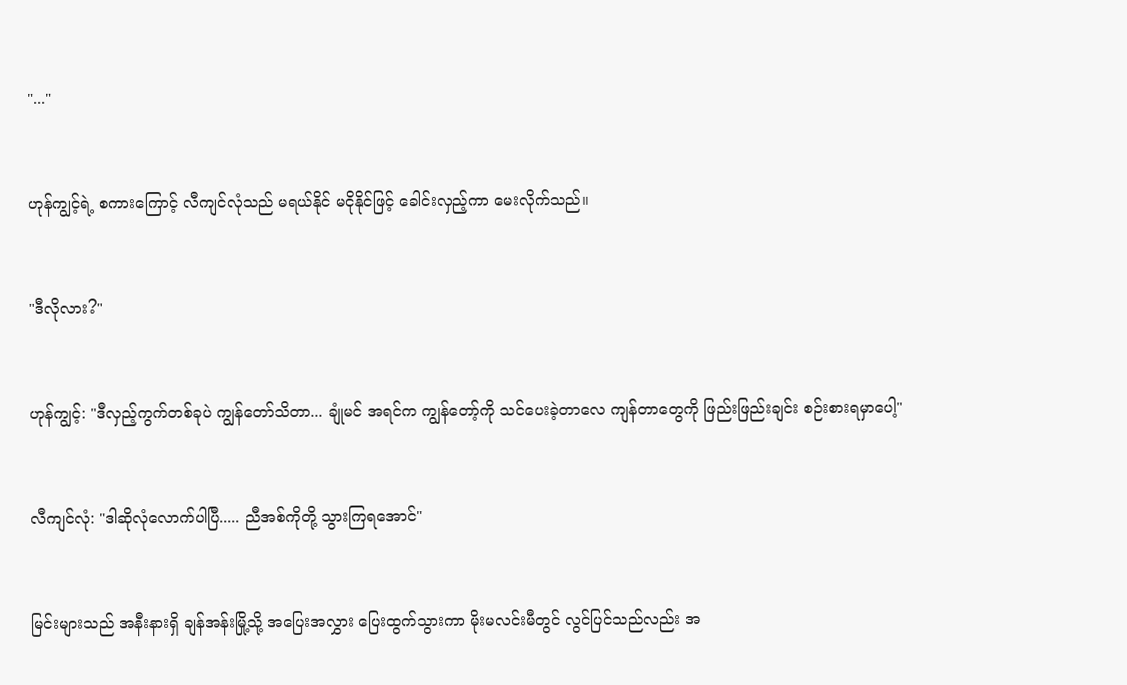"..."


ဟုန်ကျွင့်ရဲ့ စကားကြောင့် လီကျင်လုံသည် မရယ်နိုင် မငိုနိုင်ဖြင့် ခေါင်းလှည့်ကာ မေးလိုက်သည်။


"ဒီလိုလား?"


ဟုန်ကျွင့်: "ဒီလှည့်ကွက်တစ်ခုပဲ ကျွန်တော်သိတာ... ချုံမင် အရင်က ကျွန်တော့်ကို သင်ပေးခဲ့တာလေ ကျန်တာတွေကို ဖြည်းဖြည်းချင်း စဉ်းစားရမှာပေါ့"


လီကျင်လုံ: "ဒါဆိုလုံလောက်ပါပြီ..... ညီအစ်ကိုတို့ သွားကြရအောင်"


မြင်းများသည် အနီးနားရှိ ချန်အန်းမြို့သို့ အပြေးအလွှား ပြေးထွက်သွားကာ မိုးမလင်းမီတွင် လွင်ပြင်သည်လည်း အ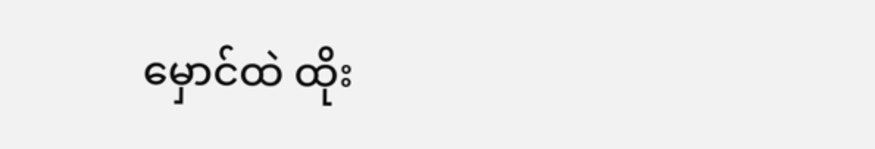မှောင်ထဲ ထိုး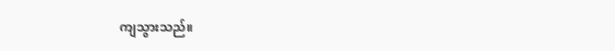ကျသွားသည်။